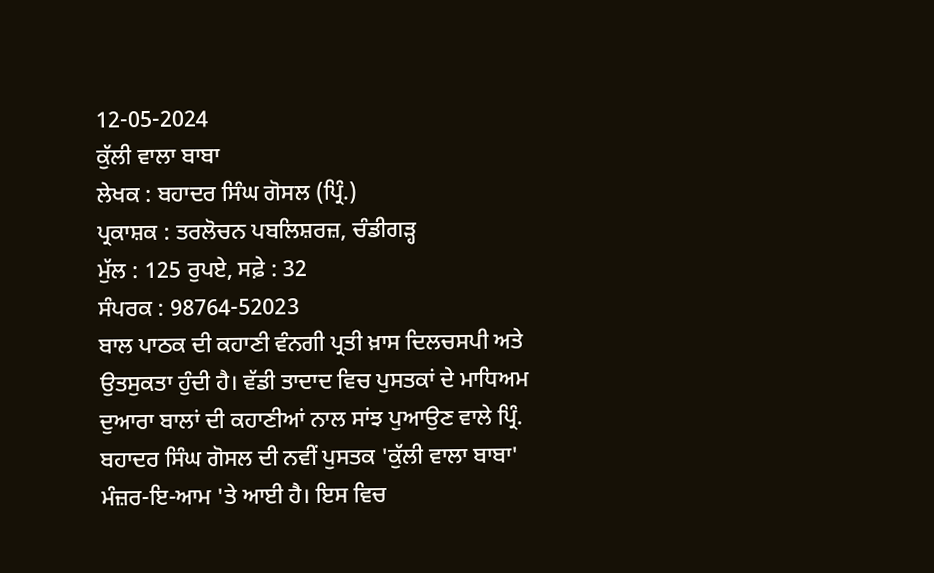12-05-2024
ਕੁੱਲੀ ਵਾਲਾ ਬਾਬਾ
ਲੇਖਕ : ਬਹਾਦਰ ਸਿੰਘ ਗੋਸਲ (ਪ੍ਰਿੰ.)
ਪ੍ਰਕਾਸ਼ਕ : ਤਰਲੋਚਨ ਪਬਲਿਸ਼ਰਜ਼, ਚੰਡੀਗੜ੍ਹ
ਮੁੱਲ : 125 ਰੁਪਏ, ਸਫ਼ੇ : 32
ਸੰਪਰਕ : 98764-52023
ਬਾਲ ਪਾਠਕ ਦੀ ਕਹਾਣੀ ਵੰਨਗੀ ਪ੍ਰਤੀ ਖ਼ਾਸ ਦਿਲਚਸਪੀ ਅਤੇ ਉਤਸੁਕਤਾ ਹੁੰਦੀ ਹੈ। ਵੱਡੀ ਤਾਦਾਦ ਵਿਚ ਪੁਸਤਕਾਂ ਦੇ ਮਾਧਿਅਮ ਦੁਆਰਾ ਬਾਲਾਂ ਦੀ ਕਹਾਣੀਆਂ ਨਾਲ ਸਾਂਝ ਪੁਆਉਣ ਵਾਲੇ ਪ੍ਰਿੰ. ਬਹਾਦਰ ਸਿੰਘ ਗੋਸਲ ਦੀ ਨਵੀਂ ਪੁਸਤਕ 'ਕੁੱਲੀ ਵਾਲਾ ਬਾਬਾ' ਮੰਜ਼ਰ-ਇ-ਆਮ 'ਤੇ ਆਈ ਹੈ। ਇਸ ਵਿਚ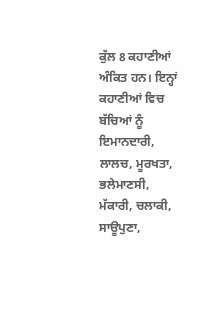ਕੁੱਲ 8 ਕਹਾਣੀਆਂ ਅੰਕਿਤ ਹਨ। ਇਨ੍ਹਾਂ ਕਹਾਣੀਆਂ ਵਿਚ ਬੱਚਿਆਂ ਨੂੰ ਇਮਾਨਦਾਰੀ, ਲਾਲਚ, ਮੂਰਖਤਾ, ਭਲੇਮਾਣਸੀ, ਮੱਕਾਰੀ, ਚਲਾਕੀ, ਸਾਊਪੁਣਾ,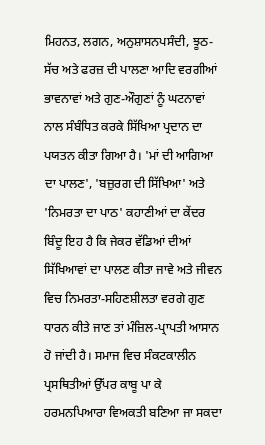ਮਿਹਨਤ, ਲਗਨ, ਅਨੁਸ਼ਾਸਨਪਸੰਦੀ, ਝੂਠ-ਸੱਚ ਅਤੇ ਫਰਜ਼ ਦੀ ਪਾਲਣਾ ਆਦਿ ਵਰਗੀਆਂ ਭਾਵਨਾਵਾਂ ਅਤੇ ਗੁਣ-ਔਗੁਣਾਂ ਨੂੰ ਘਟਨਾਵਾਂ ਨਾਲ ਸੰਬੰਧਿਤ ਕਰਕੇ ਸਿੱਖਿਆ ਪ੍ਰਦਾਨ ਦਾ ਪਯਤਨ ਕੀਤਾ ਗਿਆ ਹੈ। 'ਮਾਂ ਦੀ ਆਗਿਆ ਦਾ ਪਾਲਣ', 'ਬਜ਼ੁਰਗ ਦੀ ਸਿੱਖਿਆ' ਅਤੇ 'ਨਿਮਰਤਾ ਦਾ ਪਾਠ' ਕਹਾਣੀਆਂ ਦਾ ਕੇਂਦਰ ਬਿੰਦੂ ਇਹ ਹੈ ਕਿ ਜੇਕਰ ਵੱਡਿਆਂ ਦੀਆਂ ਸਿੱਖਿਆਵਾਂ ਦਾ ਪਾਲਣ ਕੀਤਾ ਜਾਵੇ ਅਤੇ ਜੀਵਨ ਵਿਚ ਨਿਮਰਤਾ-ਸਹਿਣਸ਼ੀਲਤਾ ਵਰਗੇ ਗੁਣ ਧਾਰਨ ਕੀਤੇ ਜਾਣ ਤਾਂ ਮੰਜ਼ਿਲ-ਪ੍ਰਾਪਤੀ ਆਸਾਨ ਹੋ ਜਾਂਦੀ ਹੈ। ਸਮਾਜ ਵਿਚ ਸੰਕਟਕਾਲੀਨ ਪ੍ਰਸਥਿਤੀਆਂ ਉੱਪਰ ਕਾਬੂ ਪਾ ਕੇ ਹਰਮਨਪਿਆਰਾ ਵਿਅਕਤੀ ਬਣਿਆ ਜਾ ਸਕਦਾ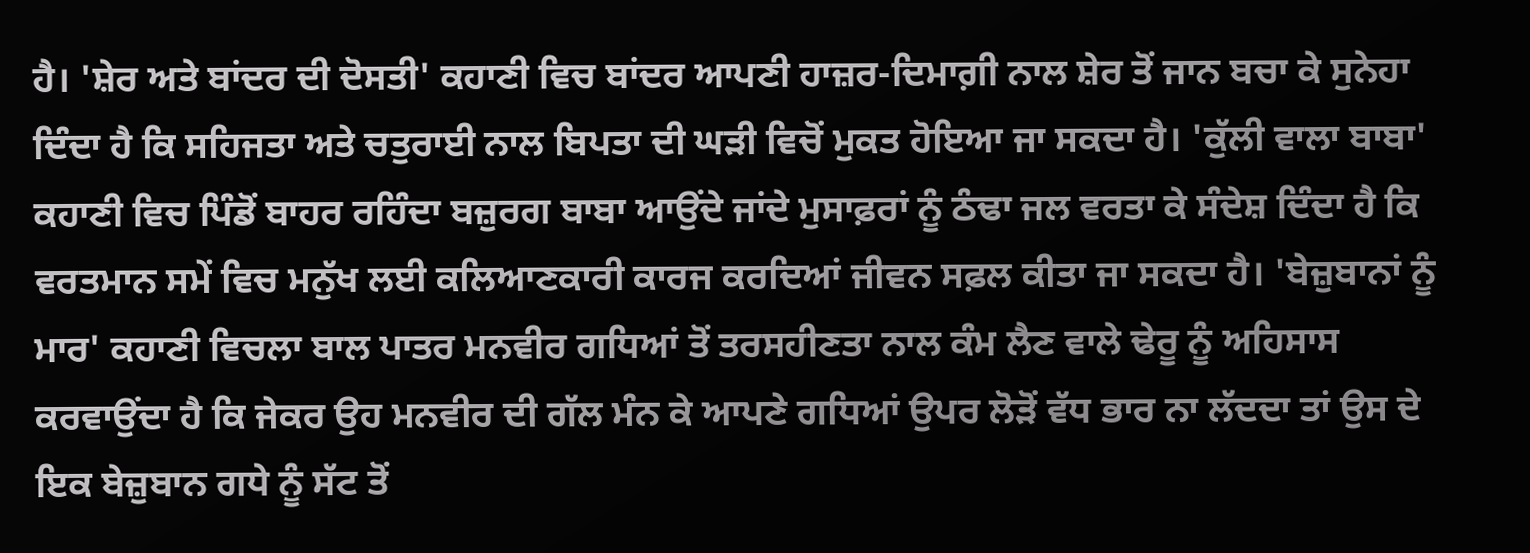ਹੈ। 'ਸ਼ੇਰ ਅਤੇ ਬਾਂਦਰ ਦੀ ਦੋਸਤੀ' ਕਹਾਣੀ ਵਿਚ ਬਾਂਦਰ ਆਪਣੀ ਹਾਜ਼ਰ-ਦਿਮਾਗ਼ੀ ਨਾਲ ਸ਼ੇਰ ਤੋਂ ਜਾਨ ਬਚਾ ਕੇ ਸੁਨੇਹਾ ਦਿੰਦਾ ਹੈ ਕਿ ਸਹਿਜਤਾ ਅਤੇ ਚਤੁਰਾਈ ਨਾਲ ਬਿਪਤਾ ਦੀ ਘੜੀ ਵਿਚੋਂ ਮੁਕਤ ਹੋਇਆ ਜਾ ਸਕਦਾ ਹੈ। 'ਕੁੱਲੀ ਵਾਲਾ ਬਾਬਾ' ਕਹਾਣੀ ਵਿਚ ਪਿੰਡੋਂ ਬਾਹਰ ਰਹਿੰਦਾ ਬਜ਼ੁਰਗ ਬਾਬਾ ਆਉਂਦੇ ਜਾਂਦੇ ਮੁਸਾਫ਼ਰਾਂ ਨੂੰ ਠੰਢਾ ਜਲ ਵਰਤਾ ਕੇ ਸੰਦੇਸ਼ ਦਿੰਦਾ ਹੈ ਕਿ ਵਰਤਮਾਨ ਸਮੇਂ ਵਿਚ ਮਨੁੱਖ ਲਈ ਕਲਿਆਣਕਾਰੀ ਕਾਰਜ ਕਰਦਿਆਂ ਜੀਵਨ ਸਫ਼ਲ ਕੀਤਾ ਜਾ ਸਕਦਾ ਹੈ। 'ਬੇਜ਼ੁਬਾਨਾਂ ਨੂੰ ਮਾਰ' ਕਹਾਣੀ ਵਿਚਲਾ ਬਾਲ ਪਾਤਰ ਮਨਵੀਰ ਗਧਿਆਂ ਤੋਂ ਤਰਸਹੀਣਤਾ ਨਾਲ ਕੰਮ ਲੈਣ ਵਾਲੇ ਢੇਰੂ ਨੂੰ ਅਹਿਸਾਸ ਕਰਵਾਉਂਦਾ ਹੈ ਕਿ ਜੇਕਰ ਉਹ ਮਨਵੀਰ ਦੀ ਗੱਲ ਮੰਨ ਕੇ ਆਪਣੇ ਗਧਿਆਂ ਉਪਰ ਲੋੜੋਂ ਵੱਧ ਭਾਰ ਨਾ ਲੱਦਦਾ ਤਾਂ ਉਸ ਦੇ ਇਕ ਬੇਜ਼ੁਬਾਨ ਗਧੇ ਨੂੰ ਸੱਟ ਤੋਂ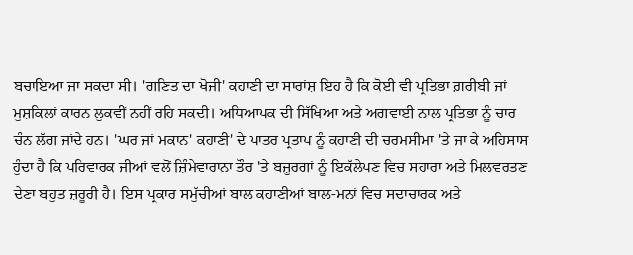ਬਚਾਇਆ ਜਾ ਸਕਦਾ ਸੀ। 'ਗਣਿਤ ਦਾ ਖੋਜੀ' ਕਹਾਣੀ ਦਾ ਸਾਰਾਂਸ਼ ਇਹ ਹੈ ਕਿ ਕੋਈ ਵੀ ਪ੍ਰਤਿਭਾ ਗ਼ਰੀਬੀ ਜਾਂ ਮੁਸ਼ਕਿਲਾਂ ਕਾਰਨ ਲੁਕਵੀਂ ਨਹੀਂ ਰਹਿ ਸਕਦੀ। ਅਧਿਆਪਕ ਦੀ ਸਿੱਖਿਆ ਅਤੇ ਅਗਵਾਈ ਨਾਲ ਪ੍ਰਤਿਭਾ ਨੂੰ ਚਾਰ ਚੰਨ ਲੱਗ ਜਾਂਦੇ ਹਨ। 'ਘਰ ਜਾਂ ਮਕਾਨ' ਕਹਾਣੀ' ਦੇ ਪਾਤਰ ਪ੍ਰਤਾਪ ਨੂੰ ਕਹਾਣੀ ਦੀ ਚਰਮਸੀਮਾ 'ਤੇ ਜਾ ਕੇ ਅਹਿਸਾਸ ਹੁੰਦਾ ਹੈ ਕਿ ਪਰਿਵਾਰਕ ਜੀਆਂ ਵਲੋਂ ਜ਼ਿੰਮੇਵਾਰਾਨਾ ਤੌਰ 'ਤੇ ਬਜ਼ੁਰਗਾਂ ਨੂੰ ਇਕੱਲੇਪਣ ਵਿਚ ਸਹਾਰਾ ਅਤੇ ਮਿਲਵਰਤਣ ਦੇਣਾ ਬਹੁਤ ਜ਼ਰੂਰੀ ਹੈ। ਇਸ ਪ੍ਰਕਾਰ ਸਮੁੱਚੀਆਂ ਬਾਲ ਕਹਾਣੀਆਂ ਬਾਲ-ਮਨਾਂ ਵਿਚ ਸਦਾਚਾਰਕ ਅਤੇ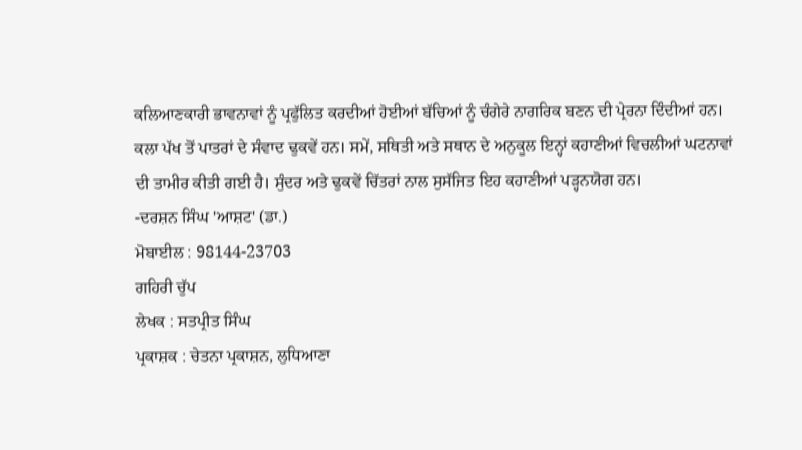ਕਲਿਆਣਕਾਰੀ ਭਾਵਨਾਵਾਂ ਨੂੰ ਪ੍ਰਫੁੱਲਿਤ ਕਰਦੀਆਂ ਹੋਈਆਂ ਬੱਚਿਆਂ ਨੂੰ ਚੰਗੇਰੇ ਨਾਗਰਿਕ ਬਣਨ ਦੀ ਪ੍ਰੇਰਨਾ ਦਿੰਦੀਆਂ ਹਨ। ਕਲਾ ਪੱਖ ਤੋਂ ਪਾਤਰਾਂ ਦੇ ਸੰਵਾਦ ਢੁਕਵੇਂ ਹਨ। ਸਮੇਂ, ਸਥਿਤੀ ਅਤੇ ਸਥਾਨ ਦੇ ਅਨੁਕੂਲ ਇਨ੍ਹਾਂ ਕਹਾਣੀਆਂ ਵਿਚਲੀਆਂ ਘਟਨਾਵਾਂ ਦੀ ਤਾਮੀਰ ਕੀਤੀ ਗਈ ਹੈ। ਸੁੰਦਰ ਅਤੇ ਢੁਕਵੇਂ ਚਿੱਤਰਾਂ ਨਾਲ ਸੁਸੱਜਿਤ ਇਹ ਕਹਾਣੀਆਂ ਪੜ੍ਹਨਯੋਗ ਹਨ।
-ਦਰਸ਼ਨ ਸਿੰਘ 'ਆਸ਼ਟ' (ਡਾ.)
ਮੋਬਾਈਲ : 98144-23703
ਗਹਿਰੀ ਚੁੱਪ
ਲੇਖਕ : ਸਤਪ੍ਰੀਤ ਸਿੰਘ
ਪ੍ਰਕਾਸ਼ਕ : ਚੇਤਨਾ ਪ੍ਰਕਾਸ਼ਨ, ਲੁਧਿਆਣਾ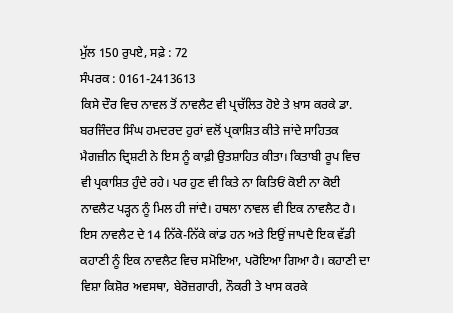ਮੁੱਲ 150 ਰੁਪਏ, ਸਫ਼ੇ : 72
ਸੰਪਰਕ : 0161-2413613
ਕਿਸੇ ਦੌਰ ਵਿਚ ਨਾਵਲ ਤੋਂ ਨਾਵਲੈਟ ਵੀ ਪ੍ਰਚੱਲਿਤ ਹੋਏ ਤੇ ਖ਼ਾਸ ਕਰਕੇ ਡਾ. ਬਰਜਿੰਦਰ ਸਿੰਘ ਹਮਦਰਦ ਹੁਰਾਂ ਵਲੋਂ ਪ੍ਰਕਾਸ਼ਿਤ ਕੀਤੇ ਜਾਂਦੇ ਸਾਹਿਤਕ ਮੈਗਜ਼ੀਨ ਦ੍ਰਿਸ਼ਟੀ ਨੇ ਇਸ ਨੂੰ ਕਾਫ਼ੀ ਉਤਸ਼ਾਹਿਤ ਕੀਤਾ। ਕਿਤਾਬੀ ਰੂਪ ਵਿਚ ਵੀ ਪ੍ਰਕਾਸ਼ਿਤ ਹੁੰਦੇ ਰਹੇ। ਪਰ ਹੁਣ ਵੀ ਕਿਤੇ ਨਾ ਕਿਤਿਓਂ ਕੋਈ ਨਾ ਕੋਈ ਨਾਵਲੈਟ ਪੜ੍ਹਨ ਨੂੰ ਮਿਲ ਹੀ ਜਾਂਦੈ। ਹਥਲਾ ਨਾਵਲ ਵੀ ਇਕ ਨਾਵਲੈਟ ਹੈ। ਇਸ ਨਾਵਲੈਟ ਦੇ 14 ਨਿੱਕੇ-ਨਿੱਕੇ ਕਾਂਡ ਹਨ ਅਤੇ ਇਉਂ ਜਾਪਦੈ ਇਕ ਵੱਡੀ ਕਹਾਣੀ ਨੂੰ ਇਕ ਨਾਵਲੈਟ ਵਿਚ ਸਮੋਇਆ, ਪਰੋਇਆ ਗਿਆ ਹੈ। ਕਹਾਣੀ ਦਾ ਵਿਸ਼ਾ ਕਿਸ਼ੋਰ ਅਵਸਥਾ, ਬੇਰੋਜ਼ਗਾਰੀ, ਨੌਕਰੀ ਤੇ ਖਾਸ ਕਰਕੇ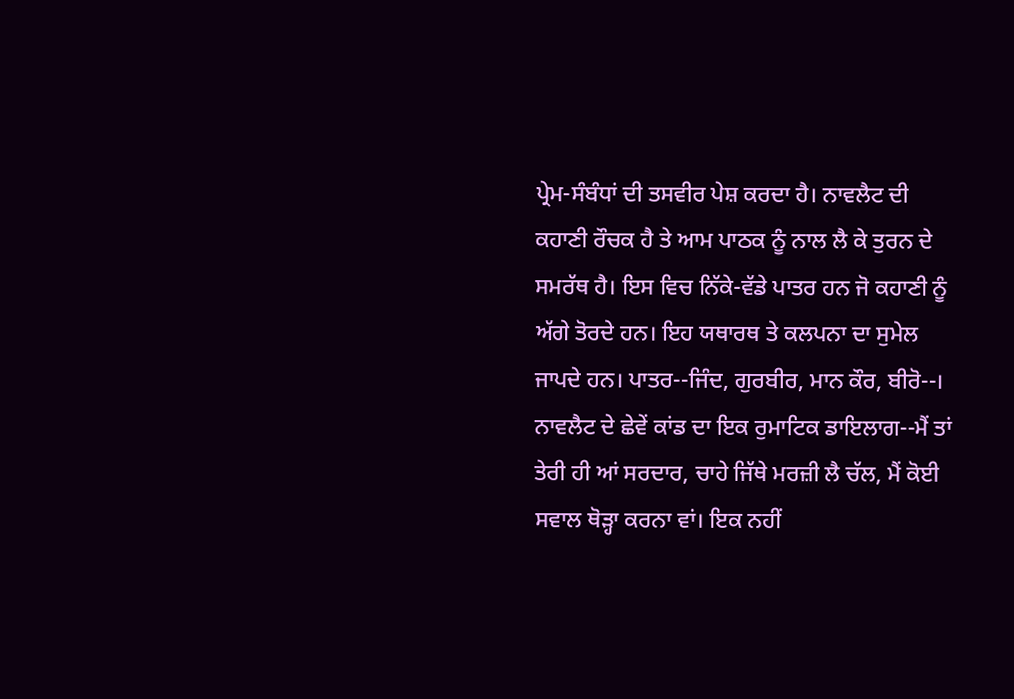ਪ੍ਰੇਮ-ਸੰਬੰਧਾਂ ਦੀ ਤਸਵੀਰ ਪੇਸ਼ ਕਰਦਾ ਹੈ। ਨਾਵਲੈਟ ਦੀ ਕਹਾਣੀ ਰੌਚਕ ਹੈ ਤੇ ਆਮ ਪਾਠਕ ਨੂੰ ਨਾਲ ਲੈ ਕੇ ਤੁਰਨ ਦੇ ਸਮਰੱਥ ਹੈ। ਇਸ ਵਿਚ ਨਿੱਕੇ-ਵੱਡੇ ਪਾਤਰ ਹਨ ਜੋ ਕਹਾਣੀ ਨੂੰ ਅੱਗੇ ਤੋਰਦੇ ਹਨ। ਇਹ ਯਥਾਰਥ ਤੇ ਕਲਪਨਾ ਦਾ ਸੁਮੇਲ ਜਾਪਦੇ ਹਨ। ਪਾਤਰ--ਜਿੰਦ, ਗੁਰਬੀਰ, ਮਾਨ ਕੌਰ, ਬੀਰੋ--। ਨਾਵਲੈਟ ਦੇ ਛੇਵੇਂ ਕਾਂਡ ਦਾ ਇਕ ਰੁਮਾਟਿਕ ਡਾਇਲਾਗ--ਮੈਂ ਤਾਂ ਤੇਰੀ ਹੀ ਆਂ ਸਰਦਾਰ, ਚਾਹੇ ਜਿੱਥੇ ਮਰਜ਼ੀ ਲੈ ਚੱਲ, ਮੈਂ ਕੋਈ ਸਵਾਲ ਥੋੜ੍ਹਾ ਕਰਨਾ ਵਾਂ। ਇਕ ਨਹੀਂ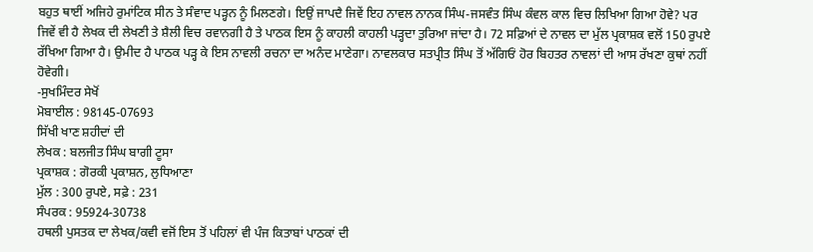ਬਹੁਤ ਥਾਈਂ ਅਜਿਹੇ ਰੁਮਾਂਟਿਕ ਸੀਨ ਤੇ ਸੰਵਾਦ ਪੜ੍ਹਨ ਨੂੰ ਮਿਲਣਗੇ। ਇਉਂ ਜਾਪਦੈ ਜਿਵੇਂ ਇਹ ਨਾਵਲ ਨਾਨਕ ਸਿੰਘ-ਜਸਵੰਤ ਸਿੰਘ ਕੰਵਲ ਕਾਲ ਵਿਚ ਲਿਖਿਆ ਗਿਆ ਹੋਵੇ? ਪਰ ਜਿਵੇਂ ਵੀ ਹੈ ਲੇਖਕ ਦੀ ਲੇਖਣੀ ਤੇ ਸ਼ੈਲੀ ਵਿਚ ਰਵਾਨਗੀ ਹੈ ਤੇ ਪਾਠਕ ਇਸ ਨੂੰ ਕਾਹਲੀ ਕਾਹਲੀ ਪੜ੍ਹਦਾ ਤੁਰਿਆ ਜਾਂਦਾ ਹੈ। 72 ਸਫ਼ਿਆਂ ਦੇ ਨਾਵਲ ਦਾ ਮੁੱਲ ਪ੍ਰਕਾਸ਼ਕ ਵਲੋਂ 150 ਰੁਪਏ ਰੱਖਿਆ ਗਿਆ ਹੈ। ਉਮੀਦ ਹੈ ਪਾਠਕ ਪੜ੍ਹ ਕੇ ਇਸ ਨਾਵਲੀ ਰਚਨਾ ਦਾ ਅਨੰਦ ਮਾਣੇਗਾ। ਨਾਵਲਕਾਰ ਸਤਪ੍ਰੀਤ ਸਿੰਘ ਤੋਂ ਅੱਗਿਓਂ ਹੋਰ ਬਿਹਤਰ ਨਾਵਲਾਂ ਦੀ ਆਸ ਰੱਖਣਾ ਕੁਥਾਂ ਨਹੀਂ ਹੋਵੇਗੀ।
-ਸੁਖਮਿੰਦਰ ਸੇਖੋਂ
ਮੋਬਾਈਲ : 98145-07693
ਸਿੱਖੀ ਖਾਣ ਸ਼ਹੀਦਾਂ ਦੀ
ਲੇਖਕ : ਬਲਜੀਤ ਸਿੰਘ ਬਾਗੀ ਟੂਸਾ
ਪ੍ਰਕਾਸ਼ਕ : ਗੋਰਕੀ ਪ੍ਰਕਾਸ਼ਨ, ਲੁਧਿਆਣਾ
ਮੁੱਲ : 300 ਰੁਪਏ, ਸਫ਼ੇ : 231
ਸੰਪਰਕ : 95924-30738
ਹਥਲੀ ਪੁਸਤਕ ਦਾ ਲੇਖਕ/ਕਵੀ ਵਜੋਂ ਇਸ ਤੋਂ ਪਹਿਲਾਂ ਵੀ ਪੰਜ ਕਿਤਾਬਾਂ ਪਾਠਕਾਂ ਦੀ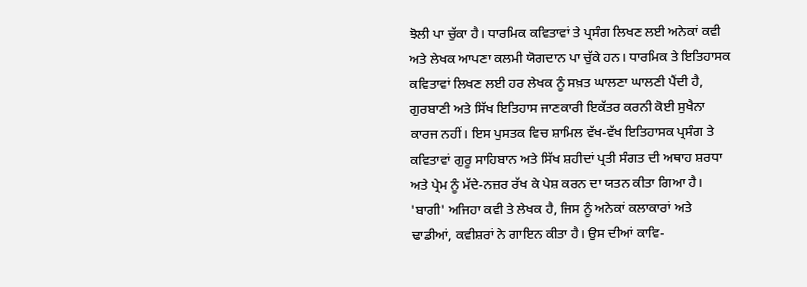ਝੋਲੀ ਪਾ ਚੁੱਕਾ ਹੈ। ਧਾਰਮਿਕ ਕਵਿਤਾਵਾਂ ਤੇ ਪ੍ਰਸੰਗ ਲਿਖਣ ਲਈ ਅਨੇਕਾਂ ਕਵੀ ਅਤੇ ਲੇਖਕ ਆਪਣਾ ਕਲਮੀ ਯੋਗਦਾਨ ਪਾ ਚੁੱਕੇ ਹਨ। ਧਾਰਮਿਕ ਤੇ ਇਤਿਹਾਸਕ ਕਵਿਤਾਵਾਂ ਲਿਖਣ ਲਈ ਹਰ ਲੇਖਕ ਨੂੰ ਸਖ਼ਤ ਘਾਲਣਾ ਘਾਲਣੀ ਪੈਂਦੀ ਹੈ, ਗੁਰਬਾਣੀ ਅਤੇ ਸਿੱਖ ਇਤਿਹਾਸ ਜਾਣਕਾਰੀ ਇਕੱਤਰ ਕਰਨੀ ਕੋਈ ਸੁਖੈਨਾ ਕਾਰਜ ਨਹੀਂ। ਇਸ ਪੁਸਤਕ ਵਿਚ ਸ਼ਾਮਿਲ ਵੱਖ-ਵੱਖ ਇਤਿਹਾਸਕ ਪ੍ਰਸੰਗ ਤੇ ਕਵਿਤਾਵਾਂ ਗੁਰੂ ਸਾਹਿਬਾਨ ਅਤੇ ਸਿੱਖ ਸ਼ਹੀਦਾਂ ਪ੍ਰਤੀ ਸੰਗਤ ਦੀ ਅਥਾਹ ਸ਼ਰਧਾ ਅਤੇ ਪ੍ਰੇਮ ਨੂੰ ਮੱਦੇ-ਨਜ਼ਰ ਰੱਖ ਕੇ ਪੇਸ਼ ਕਰਨ ਦਾ ਯਤਨ ਕੀਤਾ ਗਿਆ ਹੈ। 'ਬਾਗੀ' ਅਜਿਹਾ ਕਵੀ ਤੇ ਲੇਖਕ ਹੈ, ਜਿਸ ਨੂੰ ਅਨੇਕਾਂ ਕਲਾਕਾਰਾਂ ਅਤੇ ਢਾਡੀਆਂ, ਕਵੀਸ਼ਰਾਂ ਨੇ ਗਾਇਨ ਕੀਤਾ ਹੈ। ਉਸ ਦੀਆਂ ਕਾਵਿ-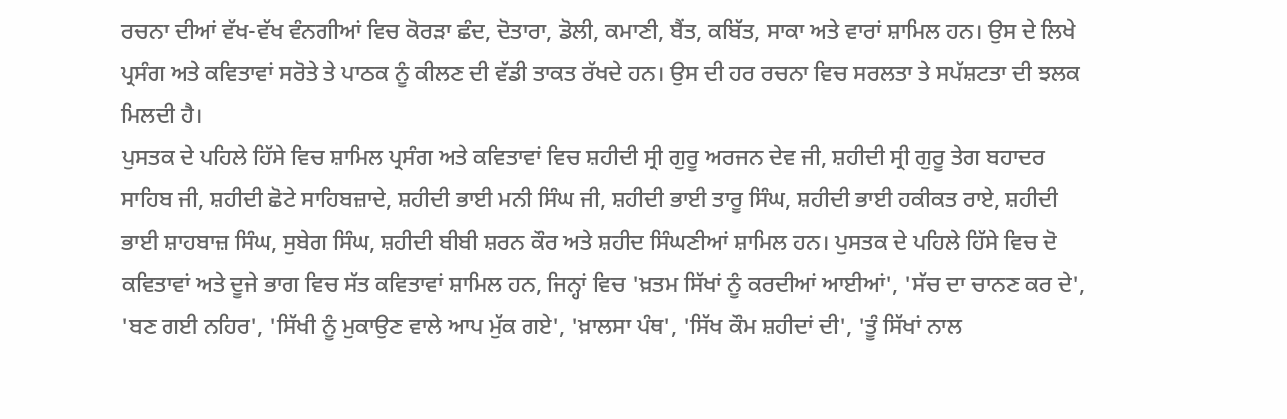ਰਚਨਾ ਦੀਆਂ ਵੱਖ-ਵੱਖ ਵੰਨਗੀਆਂ ਵਿਚ ਕੋਰੜਾ ਛੰਦ, ਦੋਤਾਰਾ, ਡੋਲੀ, ਕਮਾਣੀ, ਬੈਂਤ, ਕਬਿੱਤ, ਸਾਕਾ ਅਤੇ ਵਾਰਾਂ ਸ਼ਾਮਿਲ ਹਨ। ਉਸ ਦੇ ਲਿਖੇ ਪ੍ਰਸੰਗ ਅਤੇ ਕਵਿਤਾਵਾਂ ਸਰੋਤੇ ਤੇ ਪਾਠਕ ਨੂੰ ਕੀਲਣ ਦੀ ਵੱਡੀ ਤਾਕਤ ਰੱਖਦੇ ਹਨ। ਉਸ ਦੀ ਹਰ ਰਚਨਾ ਵਿਚ ਸਰਲਤਾ ਤੇ ਸਪੱਸ਼ਟਤਾ ਦੀ ਝਲਕ ਮਿਲਦੀ ਹੈ।
ਪੁਸਤਕ ਦੇ ਪਹਿਲੇ ਹਿੱਸੇ ਵਿਚ ਸ਼ਾਮਿਲ ਪ੍ਰਸੰਗ ਅਤੇ ਕਵਿਤਾਵਾਂ ਵਿਚ ਸ਼ਹੀਦੀ ਸ੍ਰੀ ਗੁਰੂ ਅਰਜਨ ਦੇਵ ਜੀ, ਸ਼ਹੀਦੀ ਸ੍ਰੀ ਗੁਰੂ ਤੇਗ ਬਹਾਦਰ ਸਾਹਿਬ ਜੀ, ਸ਼ਹੀਦੀ ਛੋਟੇ ਸਾਹਿਬਜ਼ਾਦੇ, ਸ਼ਹੀਦੀ ਭਾਈ ਮਨੀ ਸਿੰਘ ਜੀ, ਸ਼ਹੀਦੀ ਭਾਈ ਤਾਰੂ ਸਿੰਘ, ਸ਼ਹੀਦੀ ਭਾਈ ਹਕੀਕਤ ਰਾਏ, ਸ਼ਹੀਦੀ ਭਾਈ ਸ਼ਾਹਬਾਜ਼ ਸਿੰਘ, ਸੁਬੇਗ ਸਿੰਘ, ਸ਼ਹੀਦੀ ਬੀਬੀ ਸ਼ਰਨ ਕੌਰ ਅਤੇ ਸ਼ਹੀਦ ਸਿੰਘਣੀਆਂ ਸ਼ਾਮਿਲ ਹਨ। ਪੁਸਤਕ ਦੇ ਪਹਿਲੇ ਹਿੱਸੇ ਵਿਚ ਦੋ ਕਵਿਤਾਵਾਂ ਅਤੇ ਦੂਜੇ ਭਾਗ ਵਿਚ ਸੱਤ ਕਵਿਤਾਵਾਂ ਸ਼ਾਮਿਲ ਹਨ, ਜਿਨ੍ਹਾਂ ਵਿਚ 'ਖ਼ਤਮ ਸਿੱਖਾਂ ਨੂੰ ਕਰਦੀਆਂ ਆਈਆਂ', 'ਸੱਚ ਦਾ ਚਾਨਣ ਕਰ ਦੇ', 'ਬਣ ਗਈ ਨਹਿਰ', 'ਸਿੱਖੀ ਨੂੰ ਮੁਕਾਉਣ ਵਾਲੇ ਆਪ ਮੁੱਕ ਗਏ', 'ਖ਼ਾਲਸਾ ਪੰਥ', 'ਸਿੱਖ ਕੌਮ ਸ਼ਹੀਦਾਂ ਦੀ', 'ਤੂੰ ਸਿੱਖਾਂ ਨਾਲ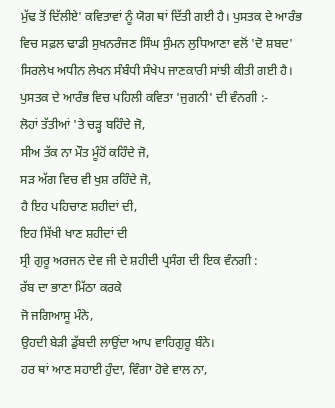ਮੁੱਢ ਤੋਂ ਦਿੱਲੀਏ' ਕਵਿਤਾਵਾਂ ਨੂੰ ਯੋਗ ਥਾਂ ਦਿੱਤੀ ਗਈ ਹੈ। ਪੁਸਤਕ ਦੇ ਆਰੰਭ ਵਿਚ ਸਫ਼ਲ ਢਾਡੀ ਸੁਖਨਰੰਜਣ ਸਿੰਘ ਸੁੰਮਨ ਲੁਧਿਆਣਾ ਵਲੋਂ 'ਦੋ ਸ਼ਬਦ' ਸਿਰਲੇਖ ਅਧੀਨ ਲੇਖਨ ਸੰਬੰਧੀ ਸੰਖੇਪ ਜਾਣਕਾਰੀ ਸਾਂਝੀ ਕੀਤੀ ਗਈ ਹੈ। ਪੁਸਤਕ ਦੇ ਆਰੰਭ ਵਿਚ ਪਹਿਲੀ ਕਵਿਤਾ 'ਜੁਗਨੀ' ਦੀ ਵੰਨਗੀ :-
ਲੋਹਾਂ ਤੱਤੀਆਂ 'ਤੇ ਚੜ੍ਹ ਬਹਿੰਦੇ ਜੋ,
ਸੀਅ ਤੱਕ ਨਾ ਮੌਤ ਮੂੰਹੋਂ ਕਹਿੰਦੇ ਜੋ,
ਸੜ ਅੱਗ ਵਿਚ ਵੀ ਖੁਸ਼ ਰਹਿੰਦੇ ਜੋ,
ਹੈ ਇਹ ਪਹਿਚਾਣ ਸ਼ਹੀਦਾਂ ਦੀ,
ਇਹ ਸਿੱਖੀ ਖਾਣ ਸ਼ਹੀਦਾਂ ਦੀ
ਸ੍ਰੀ ਗੁਰੂ ਅਰਜਨ ਦੇਵ ਜੀ ਦੇ ਸ਼ਹੀਦੀ ਪ੍ਰਸੰਗ ਦੀ ਇਕ ਵੰਨਗੀ :
ਰੱਬ ਦਾ ਭਾਣਾ ਮਿੱਠਾ ਕਰਕੇ
ਜੋ ਜਗਿਆਸੂ ਮੰਨੇ,
ਉਹਦੀ ਬੇੜੀ ਡੁੱਬਦੀ ਲਾਉਂਦਾ ਆਪ ਵਾਹਿਗੁਰੂ ਬੰਨੇ।
ਹਰ ਥਾਂ ਆਣ ਸਹਾਈ ਹੁੰਦਾ, ਵਿੰਗਾ ਹੋਵੇ ਵਾਲ ਨਾ,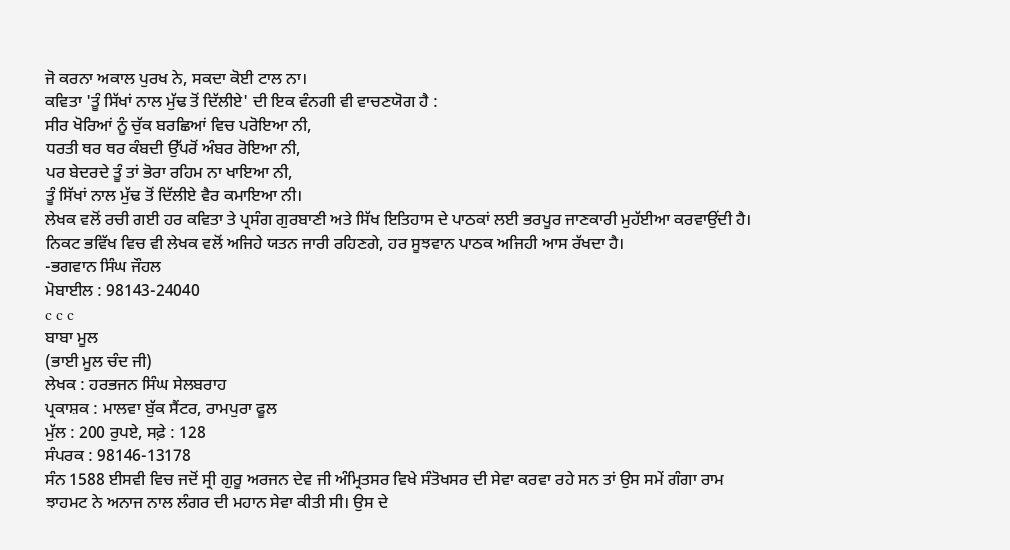ਜੋ ਕਰਨਾ ਅਕਾਲ ਪੁਰਖ ਨੇ, ਸਕਦਾ ਕੋਈ ਟਾਲ ਨਾ।
ਕਵਿਤਾ 'ਤੂੰ ਸਿੱਖਾਂ ਨਾਲ ਮੁੱਢ ਤੋਂ ਦਿੱਲੀਏ' ਦੀ ਇਕ ਵੰਨਗੀ ਵੀ ਵਾਚਣਯੋਗ ਹੈ :
ਸੀਰ ਖੋਰਿਆਂ ਨੂੰ ਚੁੱਕ ਬਰਛਿਆਂ ਵਿਚ ਪਰੋਇਆ ਨੀ,
ਧਰਤੀ ਥਰ ਥਰ ਕੰਬਦੀ ਉੱਪਰੋਂ ਅੰਬਰ ਰੋਇਆ ਨੀ,
ਪਰ ਬੇਦਰਦੇ ਤੂੰ ਤਾਂ ਭੋਰਾ ਰਹਿਮ ਨਾ ਖਾਇਆ ਨੀ,
ਤੂੰ ਸਿੱਖਾਂ ਨਾਲ ਮੁੱਢ ਤੋਂ ਦਿੱਲੀਏ ਵੈਰ ਕਮਾਇਆ ਨੀ।
ਲੇਖਕ ਵਲੋਂ ਰਚੀ ਗਈ ਹਰ ਕਵਿਤਾ ਤੇ ਪ੍ਰਸੰਗ ਗੁਰਬਾਣੀ ਅਤੇ ਸਿੱਖ ਇਤਿਹਾਸ ਦੇ ਪਾਠਕਾਂ ਲਈ ਭਰਪੂਰ ਜਾਣਕਾਰੀ ਮੁਹੱਈਆ ਕਰਵਾਉਂਦੀ ਹੈ। ਨਿਕਟ ਭਵਿੱਖ ਵਿਚ ਵੀ ਲੇਖਕ ਵਲੋਂ ਅਜਿਹੇ ਯਤਨ ਜਾਰੀ ਰਹਿਣਗੇ, ਹਰ ਸੂਝਵਾਨ ਪਾਠਕ ਅਜਿਹੀ ਆਸ ਰੱਖਦਾ ਹੈ।
-ਭਗਵਾਨ ਸਿੰਘ ਜੌਹਲ
ਮੋਬਾਈਲ : 98143-24040
c c c
ਬਾਬਾ ਮੂਲ
(ਭਾਈ ਮੂਲ ਚੰਦ ਜੀ)
ਲੇਖਕ : ਹਰਭਜਨ ਸਿੰਘ ਸੇਲਬਰਾਹ
ਪ੍ਰਕਾਸ਼ਕ : ਮਾਲਵਾ ਬੁੱਕ ਸੈਂਟਰ, ਰਾਮਪੁਰਾ ਫੂਲ
ਮੁੱਲ : 200 ਰੁਪਏ, ਸਫ਼ੇ : 128
ਸੰਪਰਕ : 98146-13178
ਸੰਨ 1588 ਈਸਵੀ ਵਿਚ ਜਦੋਂ ਸ੍ਰੀ ਗੁਰੂ ਅਰਜਨ ਦੇਵ ਜੀ ਅੰਮ੍ਰਿਤਸਰ ਵਿਖੇ ਸੰਤੋਖਸਰ ਦੀ ਸੇਵਾ ਕਰਵਾ ਰਹੇ ਸਨ ਤਾਂ ਉਸ ਸਮੇਂ ਗੰਗਾ ਰਾਮ ਝਾਹਮਟ ਨੇ ਅਨਾਜ ਨਾਲ ਲੰਗਰ ਦੀ ਮਹਾਨ ਸੇਵਾ ਕੀਤੀ ਸੀ। ਉਸ ਦੇ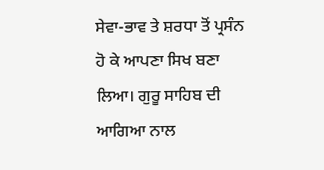ਸੇਵਾ-ਭਾਵ ਤੇ ਸ਼ਰਧਾ ਤੋਂ ਪ੍ਰਸੰਨ ਹੋ ਕੇ ਆਪਣਾ ਸਿਖ ਬਣਾ ਲਿਆ। ਗੁਰੂ ਸਾਹਿਬ ਦੀ ਆਗਿਆ ਨਾਲ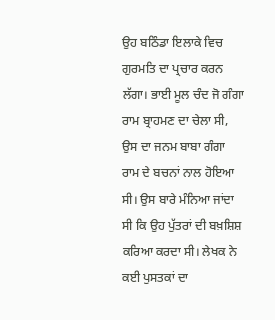ਉਹ ਬਠਿੰਡਾ ਇਲਾਕੇ ਵਿਚ ਗੁਰਮਤਿ ਦਾ ਪ੍ਰਚਾਰ ਕਰਨ ਲੱਗਾ। ਭਾਈ ਮੂਲ ਚੰਦ ਜੋ ਗੰਗਾ ਰਾਮ ਬ੍ਰਾਹਮਣ ਦਾ ਚੇਲਾ ਸੀ, ਉਸ ਦਾ ਜਨਮ ਬਾਬਾ ਗੰਗਾ ਰਾਮ ਦੇ ਬਚਨਾਂ ਨਾਲ ਹੋਇਆ ਸੀ। ਉਸ ਬਾਰੇ ਮੰਨਿਆ ਜਾਂਦਾ ਸੀ ਕਿ ਉਹ ਪੁੱਤਰਾਂ ਦੀ ਬਖ਼ਸ਼ਿਸ਼ ਕਰਿਆ ਕਰਦਾ ਸੀ। ਲੇਖਕ ਨੇ ਕਈ ਪੁਸਤਕਾਂ ਦਾ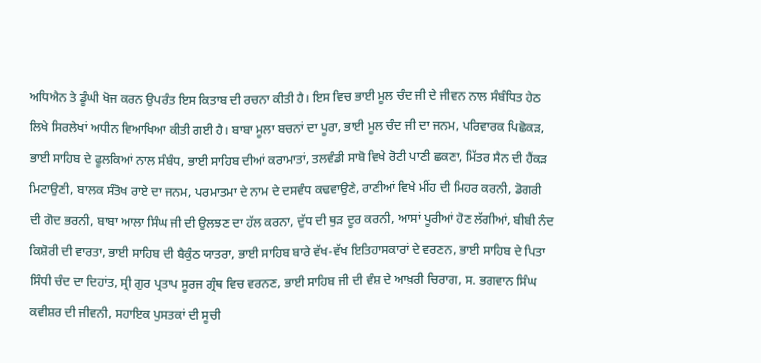ਅਧਿਐਨ ਤੇ ਡੂੰਘੀ ਖੋਜ ਕਰਨ ਉਪਰੰਤ ਇਸ ਕਿਤਾਬ ਦੀ ਰਚਨਾ ਕੀਤੀ ਹੈ। ਇਸ ਵਿਚ ਭਾਈ ਮੂਲ ਚੰਦ ਜੀ ਦੇ ਜੀਵਨ ਨਾਲ ਸੰਬੰਧਿਤ ਹੇਠ ਲਿਖੇ ਸਿਰਲੇਖਾਂ ਅਧੀਨ ਵਿਆਖਿਆ ਕੀਤੀ ਗਈ ਹੈ। ਬਾਬਾ ਮੂਲਾ ਬਚਨਾਂ ਦਾ ਪੂਰਾ, ਭਾਈ ਮੂਲ ਚੰਦ ਜੀ ਦਾ ਜਨਮ, ਪਰਿਵਾਰਕ ਪਿਛੋਕੜ, ਭਾਈ ਸਾਹਿਬ ਦੇ ਫੂਲਕਿਆਂ ਨਾਲ ਸੰਬੰਧ, ਭਾਈ ਸਾਹਿਬ ਦੀਆਂ ਕਰਾਮਾਤਾਂ, ਤਲਵੰਡੀ ਸਾਬੋ ਵਿਖੇ ਰੋਟੀ ਪਾਣੀ ਛਕਣਾ, ਮਿੱਤਰ ਸੈਨ ਦੀ ਹੈਂਕੜ ਮਿਟਾਉਣੀ, ਬਾਲਕ ਸੰਤੋਖ ਰਾਏ ਦਾ ਜਨਮ, ਪਰਮਾਤਮਾ ਦੇ ਨਾਮ ਦੇ ਦਸਵੰਧ ਕਢਵਾਉਣੇ, ਰਾਣੀਆਂ ਵਿਖੇ ਮੀਂਹ ਦੀ ਮਿਹਰ ਕਰਨੀ, ਡੋਗਰੀ ਦੀ ਗੋਦ ਭਰਨੀ, ਬਾਬਾ ਆਲਾ ਸਿੰਘ ਜੀ ਦੀ ਉਲਝਣ ਦਾ ਹੱਲ ਕਰਨਾ, ਦੁੱਧ ਦੀ ਥੁੜ ਦੂਰ ਕਰਨੀ, ਆਸਾਂ ਪੂਰੀਆਂ ਹੋਣ ਲੱਗੀਆਂ, ਬੀਬੀ ਨੰਦ ਕਿਸ਼ੋਰੀ ਦੀ ਵਾਰਤਾ, ਭਾਈ ਸਾਹਿਬ ਦੀ ਬੈਕੁੰਠ ਯਾਤਰਾ, ਭਾਈ ਸਾਹਿਬ ਬਾਰੇ ਵੱਖ-ਵੱਖ ਇਤਿਹਾਸਕਾਰਾਂ ਦੇ ਵਰਣਨ, ਭਾਈ ਸਾਹਿਬ ਦੇ ਪਿਤਾ ਸਿੰਧੀ ਚੰਦ ਦਾ ਦਿਹਾਂਤ, ਸ੍ਰੀ ਗੁਰ ਪ੍ਰਤਾਪ ਸੂਰਜ ਗ੍ਰੰਥ ਵਿਚ ਵਰਨਣ, ਭਾਈ ਸਾਹਿਬ ਜੀ ਦੀ ਵੰਸ਼ ਦੇ ਆਖ਼ਰੀ ਚਿਰਾਗ, ਸ. ਭਗਵਾਨ ਸਿੰਘ ਕਵੀਸ਼ਰ ਦੀ ਜੀਵਨੀ, ਸਹਾਇਕ ਪੁਸਤਕਾਂ ਦੀ ਸੂਚੀ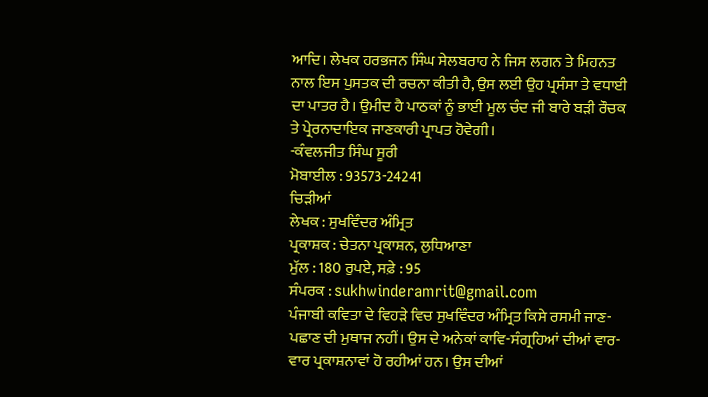ਆਦਿ। ਲੇਖਕ ਹਰਭਜਨ ਸਿੰਘ ਸੇਲਬਰਾਹ ਨੇ ਜਿਸ ਲਗਨ ਤੇ ਮਿਹਨਤ ਨਾਲ ਇਸ ਪੁਸਤਕ ਦੀ ਰਚਨਾ ਕੀਤੀ ਹੈ, ਉਸ ਲਈ ਉਹ ਪ੍ਰਸੰਸਾ ਤੇ ਵਧਾਈ ਦਾ ਪਾਤਰ ਹੈ। ਉਮੀਦ ਹੈ ਪਾਠਕਾਂ ਨੂੰ ਭਾਈ ਮੂਲ ਚੰਦ ਜੀ ਬਾਰੇ ਬੜੀ ਰੌਚਕ ਤੇ ਪ੍ਰੇਰਨਾਦਾਇਕ ਜਾਣਕਾਰੀ ਪ੍ਰਾਪਤ ਹੋਵੇਗੀ।
-ਕੰਵਲਜੀਤ ਸਿੰਘ ਸੂਰੀ
ਮੋਬਾਈਲ : 93573-24241
ਚਿੜੀਆਂ
ਲੇਖਕ : ਸੁਖਵਿੰਦਰ ਅੰਮ੍ਰਿਤ
ਪ੍ਰਕਾਸ਼ਕ : ਚੇਤਨਾ ਪ੍ਰਕਾਸ਼ਨ, ਲੁਧਿਆਣਾ
ਮੁੱਲ : 180 ਰੁਪਏ, ਸਫ਼ੇ : 95
ਸੰਪਰਕ : sukhwinderamrit@gmail.com
ਪੰਜਾਬੀ ਕਵਿਤਾ ਦੇ ਵਿਹੜੇ ਵਿਚ ਸੁਖਵਿੰਦਰ ਅੰਮ੍ਰਿਤ ਕਿਸੇ ਰਸਮੀ ਜਾਣ-ਪਛਾਣ ਦੀ ਮੁਥਾਜ ਨਹੀਂ। ਉਸ ਦੇ ਅਨੇਕਾਂ ਕਾਵਿ-ਸੰਗ੍ਰਹਿਆਂ ਦੀਆਂ ਵਾਰ-ਵਾਰ ਪ੍ਰਕਾਸ਼ਨਾਵਾਂ ਹੋ ਰਹੀਆਂ ਹਨ। ਉਸ ਦੀਆਂ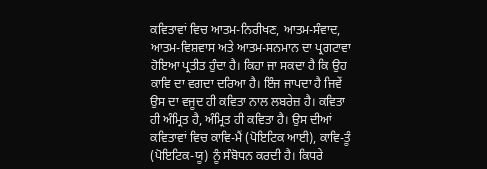ਕਵਿਤਾਵਾਂ ਵਿਚ ਆਤਮ-ਨਿਰੀਖਣ, ਆਤਮ-ਸੰਵਾਦ, ਆਤਮ-ਵਿਸ਼ਵਾਸ ਅਤੇ ਆਤਮ-ਸਨਮਾਨ ਦਾ ਪ੍ਰਗਟਾਵਾ ਹੋਇਆ ਪ੍ਰਤੀਤ ਹੁੰਦਾ ਹੈ। ਕਿਹਾ ਜਾ ਸਕਦਾ ਹੈ ਕਿ ਉਹ ਕਾਵਿ ਦਾ ਵਗਦਾ ਦਰਿਆ ਹੈ। ਇੰਜ ਜਾਪਦਾ ਹੈ ਜਿਵੇਂ ਉਸ ਦਾ ਵਜੂਦ ਹੀ ਕਵਿਤਾ ਨਾਲ ਲਬਰੇਜ਼ ਹੈ। ਕਵਿਤਾ ਹੀ ਅੰਮ੍ਰਿਤ ਹੈ, ਅੰਮ੍ਰਿਤ ਹੀ ਕਵਿਤਾ ਹੈ। ਉਸ ਦੀਆਂ ਕਵਿਤਾਵਾਂ ਵਿਚ ਕਾਵਿ-ਮੈਂ (ਪੋਇਟਿਕ ਆਈ), ਕਾਵਿ-ਤੂੰ (ਪੋਇਟਿਕ-ਯੂ) ਨੂੰ ਸੰਬੋਧਨ ਕਰਦੀ ਹੈ। ਕਿਧਰੇ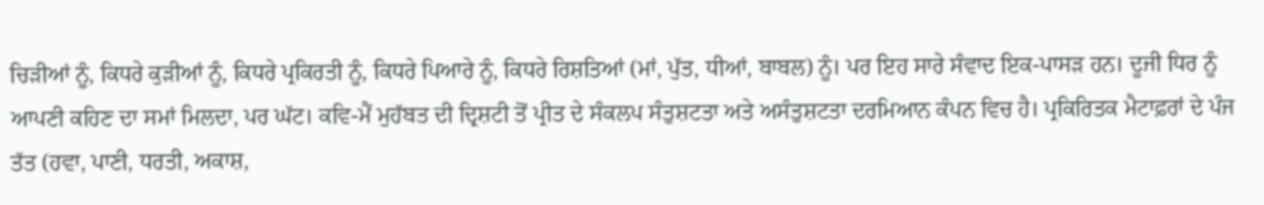ਚਿੜੀਆਂ ਨੂੰ, ਕਿਧਰੇ ਕੁੜੀਆਂ ਨੂੰ, ਕਿਧਰੇ ਪ੍ਰਕਿਰਤੀ ਨੂੰ, ਕਿਧਰੇ ਪਿਆਰੇ ਨੂੰ, ਕਿਧਰੇ ਰਿਸ਼ਤਿਆਂ (ਮਾਂ, ਪੁੱਤ, ਧੀਆਂ, ਬਾਬਲ) ਨੂੰ। ਪਰ ਇਹ ਸਾਰੇ ਸੰਵਾਦ ਇਕ-ਪਾਸੜ ਹਨ। ਦੂਜੀ ਧਿਰ ਨੂੰ ਆਪਣੀ ਕਹਿਣ ਦਾ ਸਮਾਂ ਮਿਲਦਾ, ਪਰ ਘੱਟ। ਕਵਿ-ਮੈਂ ਮੁਹੱਬਤ ਦੀ ਦ੍ਰਿਸ਼ਟੀ ਤੋਂ ਪ੍ਰੀਤ ਦੇ ਸੰਕਲਪ ਸੰਤੁਸ਼ਟਤਾ ਅਤੇ ਅਸੰਤੁਸ਼ਟਤਾ ਦਰਮਿਆਨ ਕੰਪਨ ਵਿਚ ਹੈ। ਪ੍ਰਕਿਰਿਤਕ ਮੈਟਾਫ਼ਰਾਂ ਦੇ ਪੰਜ ਤੱਤ (ਹਵਾ, ਪਾਣੀ, ਧਰਤੀ, ਅਕਾਸ਼,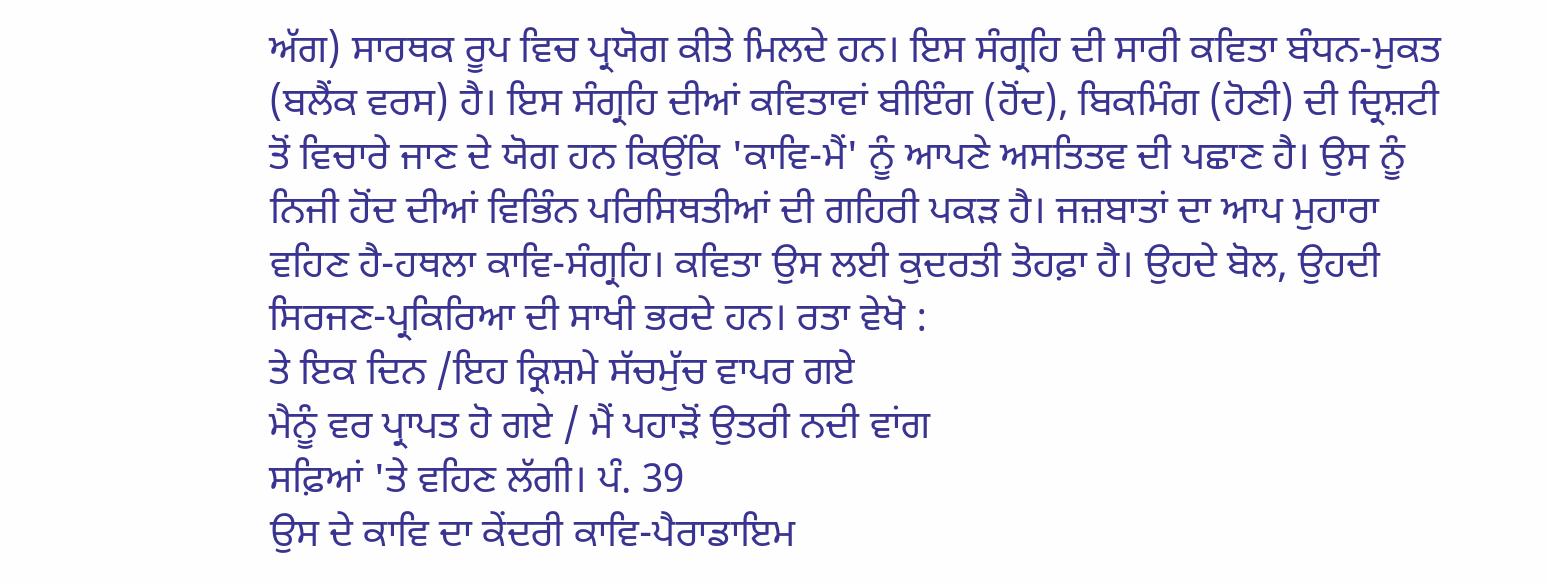ਅੱਗ) ਸਾਰਥਕ ਰੂਪ ਵਿਚ ਪ੍ਰਯੋਗ ਕੀਤੇ ਮਿਲਦੇ ਹਨ। ਇਸ ਸੰਗ੍ਰਹਿ ਦੀ ਸਾਰੀ ਕਵਿਤਾ ਬੰਧਨ-ਮੁਕਤ (ਬਲੈਂਕ ਵਰਸ) ਹੈ। ਇਸ ਸੰਗ੍ਰਹਿ ਦੀਆਂ ਕਵਿਤਾਵਾਂ ਬੀਇੰਗ (ਹੋਂਦ), ਬਿਕਮਿੰਗ (ਹੋਣੀ) ਦੀ ਦ੍ਰਿਸ਼ਟੀ ਤੋਂ ਵਿਚਾਰੇ ਜਾਣ ਦੇ ਯੋਗ ਹਨ ਕਿਉਂਕਿ 'ਕਾਵਿ-ਮੈਂ' ਨੂੰ ਆਪਣੇ ਅਸਤਿਤਵ ਦੀ ਪਛਾਣ ਹੈ। ਉਸ ਨੂੰ ਨਿਜੀ ਹੋਂਦ ਦੀਆਂ ਵਿਭਿੰਨ ਪਰਿਸਿਥਤੀਆਂ ਦੀ ਗਹਿਰੀ ਪਕੜ ਹੈ। ਜਜ਼ਬਾਤਾਂ ਦਾ ਆਪ ਮੁਹਾਰਾ ਵਹਿਣ ਹੈ-ਹਥਲਾ ਕਾਵਿ-ਸੰਗ੍ਰਹਿ। ਕਵਿਤਾ ਉਸ ਲਈ ਕੁਦਰਤੀ ਤੋਹਫ਼ਾ ਹੈ। ਉਹਦੇ ਬੋਲ, ਉਹਦੀ ਸਿਰਜਣ-ਪ੍ਰਕਿਰਿਆ ਦੀ ਸਾਖੀ ਭਰਦੇ ਹਨ। ਰਤਾ ਵੇਖੋ :
ਤੇ ਇਕ ਦਿਨ /ਇਹ ਕ੍ਰਿਸ਼ਮੇ ਸੱਚਮੁੱਚ ਵਾਪਰ ਗਏ
ਮੈਨੂੰ ਵਰ ਪ੍ਰਾਪਤ ਹੋ ਗਏ / ਮੈਂ ਪਹਾੜੋਂ ਉਤਰੀ ਨਦੀ ਵਾਂਗ
ਸਫ਼ਿਆਂ 'ਤੇ ਵਹਿਣ ਲੱਗੀ। ਪੰ. 39
ਉਸ ਦੇ ਕਾਵਿ ਦਾ ਕੇਂਦਰੀ ਕਾਵਿ-ਪੈਰਾਡਾਇਮ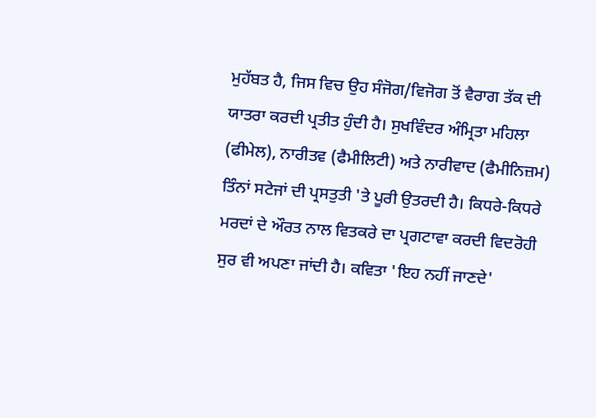ਮੁਹੱਬਤ ਹੈ, ਜਿਸ ਵਿਚ ਉਹ ਸੰਜੋਗ/ਵਿਜੋਗ ਤੋਂ ਵੈਰਾਗ ਤੱਕ ਦੀ ਯਾਤਰਾ ਕਰਦੀ ਪ੍ਰਤੀਤ ਹੁੰਦੀ ਹੈ। ਸੁਖਵਿੰਦਰ ਅੰਮ੍ਰਿਤਾ ਮਹਿਲਾ (ਫੀਮੇਲ), ਨਾਰੀਤਵ (ਫੈਮੀਲਿਟੀ) ਅਤੇ ਨਾਰੀਵਾਦ (ਫੈਮੀਨਿਜ਼ਮ) ਤਿੰਨਾਂ ਸਟੇਜਾਂ ਦੀ ਪ੍ਰਸਤੁਤੀ 'ਤੇ ਪੂਰੀ ਉਤਰਦੀ ਹੈ। ਕਿਧਰੇ-ਕਿਧਰੇ ਮਰਦਾਂ ਦੇ ਔਰਤ ਨਾਲ ਵਿਤਕਰੇ ਦਾ ਪ੍ਰਗਟਾਵਾ ਕਰਦੀ ਵਿਦਰੋਹੀ ਸੁਰ ਵੀ ਅਪਣਾ ਜਾਂਦੀ ਹੈ। ਕਵਿਤਾ 'ਇਹ ਨਹੀਂ ਜਾਣਦੇ'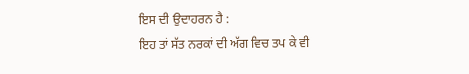ਇਸ ਦੀ ਉਦਾਹਰਨ ਹੈ :
ਇਹ ਤਾਂ ਸੱਤ ਨਰਕਾਂ ਦੀ ਅੱਗ ਵਿਚ ਤਪ ਕੇ ਵੀ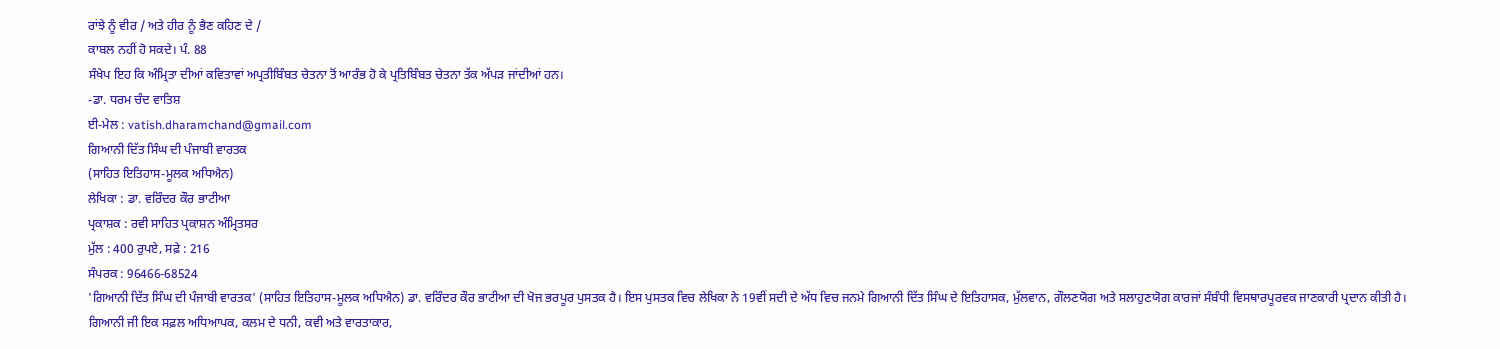ਰਾਂਝੇ ਨੂੰ ਵੀਰ / ਅਤੇ ਹੀਰ ਨੂੰ ਭੈਣ ਕਹਿਣ ਦੇ /
ਕਾਬਲ ਨਹੀਂ ਹੋ ਸਕਦੇ। ਪੰ. 88
ਸੰਖੇਪ ਇਹ ਕਿ ਅੰਮ੍ਰਿਤਾ ਦੀਆਂ ਕਵਿਤਾਵਾਂ ਅਪ੍ਰਤੀਬਿੰਬਤ ਚੇਤਨਾ ਤੋਂ ਆਰੰਭ ਹੋ ਕੇ ਪ੍ਰਤਿਬਿੰਬਤ ਚੇਤਨਾ ਤੱਕ ਅੱਪੜ ਜਾਂਦੀਆਂ ਹਨ।
-ਡਾ. ਧਰਮ ਚੰਦ ਵਾਤਿਸ਼
ਈ-ਮੇਲ : vatish.dharamchand@gmail.com
ਗਿਆਨੀ ਦਿੱਤ ਸਿੰਘ ਦੀ ਪੰਜਾਬੀ ਵਾਰਤਕ
(ਸਾਹਿਤ ਇਤਿਹਾਸ-ਮੂਲਕ ਅਧਿਐਨ)
ਲੇਖਿਕਾ : ਡਾ. ਵਰਿੰਦਰ ਕੌਰ ਭਾਟੀਆ
ਪ੍ਰਕਾਸ਼ਕ : ਰਵੀ ਸਾਹਿਤ ਪ੍ਰਕਾਸ਼ਨ ਅੰਮ੍ਰਿਤਸਰ
ਮੁੱਲ : 400 ਰੁਪਏ, ਸਫ਼ੇ : 216
ਸੰਪਰਕ : 96466-68524
'ਗਿਆਨੀ ਦਿੱਤ ਸਿੰਘ ਦੀ ਪੰਜਾਬੀ ਵਾਰਤਕ' (ਸਾਹਿਤ ਇਤਿਹਾਸ-ਮੂਲਕ ਅਧਿਐਨ) ਡਾ. ਵਰਿੰਦਰ ਕੌਰ ਭਾਟੀਆ ਦੀ ਖੋਜ ਭਰਪੂਰ ਪੁਸਤਕ ਹੈ। ਇਸ ਪੁਸਤਕ ਵਿਚ ਲੇਖਿਕਾ ਨੇ 19ਵੀਂ ਸਦੀ ਦੇ ਅੱਧ ਵਿਚ ਜਨਮੇ ਗਿਆਨੀ ਦਿੱਤ ਸਿੰਘ ਦੇ ਇਤਿਹਾਸਕ, ਮੁੱਲਵਾਨ, ਗੌਲਣਯੋਗ ਅਤੇ ਸਲਾਹੁਣਯੋਗ ਕਾਰਜਾਂ ਸੰਬੰਧੀ ਵਿਸਥਾਰਪੂਰਵਕ ਜਾਣਕਾਰੀ ਪ੍ਰਦਾਨ ਕੀਤੀ ਹੈ।
ਗਿਆਨੀ ਜੀ ਇਕ ਸਫ਼ਲ ਅਧਿਆਪਕ, ਕਲਮ ਦੇ ਧਨੀ, ਕਵੀ ਅਤੇ ਵਾਰਤਾਕਾਰ,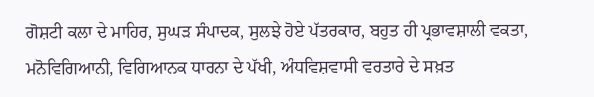ਗੋਸ਼ਟੀ ਕਲਾ ਦੇ ਮਾਹਿਰ, ਸੁਘੜ ਸੰਪਾਦਕ, ਸੁਲਝੇ ਹੋਏ ਪੱਤਰਕਾਰ, ਬਹੁਤ ਹੀ ਪ੍ਰਭਾਵਸ਼ਾਲੀ ਵਕਤਾ, ਮਨੋਵਿਗਿਆਨੀ, ਵਿਗਿਆਨਕ ਧਾਰਨਾ ਦੇ ਪੱਖੀ, ਅੰਧਵਿਸ਼ਵਾਸੀ ਵਰਤਾਰੇ ਦੇ ਸਖ਼ਤ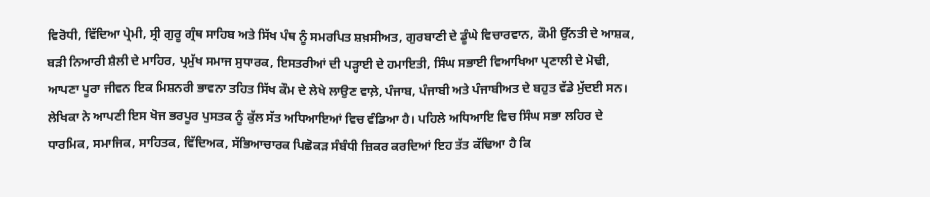ਵਿਰੋਧੀ, ਵਿੱਦਿਆ ਪ੍ਰੇਮੀ, ਸ੍ਰੀ ਗੁਰੂ ਗ੍ਰੰਥ ਸਾਹਿਬ ਅਤੇ ਸਿੱਖ ਪੰਥ ਨੂੰ ਸਮਰਪਿਤ ਸ਼ਖ਼ਸੀਅਤ, ਗੁਰਬਾਣੀ ਦੇ ਡੂੰਘੇ ਵਿਚਾਰਵਾਨ, ਕੌਮੀ ਉੱਨਤੀ ਦੇ ਆਸ਼ਕ, ਬੜੀ ਨਿਆਰੀ ਸ਼ੈਲੀ ਦੇ ਮਾਹਿਰ, ਪ੍ਰਮੁੱਖ ਸਮਾਜ ਸੁਧਾਰਕ, ਇਸਤਰੀਆਂ ਦੀ ਪੜ੍ਹਾਈ ਦੇ ਹਮਾਇਤੀ, ਸਿੰਘ ਸਭਾਈ ਵਿਆਖਿਆ ਪ੍ਰਣਾਲੀ ਦੇ ਮੋਢੀ, ਆਪਣਾ ਪੂਰਾ ਜੀਵਨ ਇਕ ਮਿਸ਼ਨਰੀ ਭਾਵਨਾ ਤਹਿਤ ਸਿੱਖ ਕੌਮ ਦੇ ਲੇਖੇ ਲਾਉਣ ਵਾਲ਼ੇ, ਪੰਜਾਬ, ਪੰਜਾਬੀ ਅਤੇ ਪੰਜਾਬੀਅਤ ਦੇ ਬਹੁਤ ਵੱਡੇ ਮੁੱਦਈ ਸਨ।
ਲੇਖਿਕਾ ਨੇ ਆਪਣੀ ਇਸ ਖੋਜ ਭਰਪੂਰ ਪੁਸਤਕ ਨੂੰ ਕੁੱਲ ਸੱਤ ਅਧਿਆਇਆਂ ਵਿਚ ਵੰਡਿਆ ਹੈ। ਪਹਿਲੇ ਅਧਿਆਇ ਵਿਚ ਸਿੰਘ ਸਭਾ ਲਹਿਰ ਦੇ ਧਾਰਮਿਕ, ਸਮਾਜਿਕ, ਸਾਹਿਤਕ, ਵਿੱਦਿਅਕ, ਸੱਭਿਆਚਾਰਕ ਪਿਛੋਕੜ ਸੰਬੰਧੀ ਜ਼ਿਕਰ ਕਰਦਿਆਂ ਇਹ ਤੱਤ ਕੱਢਿਆ ਹੈ ਕਿ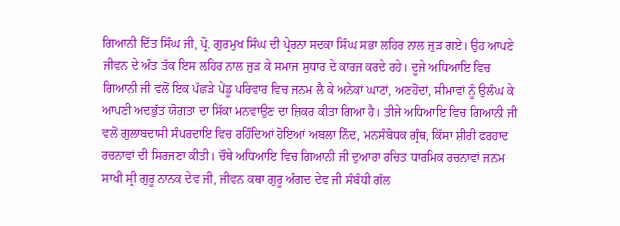ਗਿਆਨੀ ਦਿੱਤ ਸਿੰਘ ਜੀ, ਪ੍ਰੋ. ਗੁਰਮੁਖ ਸਿੰਘ ਦੀ ਪ੍ਰੇਰਨਾ ਸਦਕਾ ਸਿੰਘ ਸਭਾ ਲਹਿਰ ਨਾਲ ਜੁੜ ਗਏ। ਉਹ ਆਪਣੇ ਜੀਵਨ ਦੇ ਅੰਤ ਤੱਕ ਇਸ ਲਹਿਰ ਨਾਲ ਜੁੜ ਕੇ ਸਮਾਜ ਸੁਧਾਰ ਦੇ ਕਾਰਜ ਕਰਦੇ ਰਹੇ। ਦੂਜੇ ਅਧਿਆਇ ਵਿਚ ਗਿਆਨੀ ਜੀ ਵਲੋਂ ਇਕ ਪੱਛੜੇ ਪੇਂਡੂ ਪਰਿਵਾਰ ਵਿਚ ਜਨਮ ਲੈ ਕੇ ਅਨੇਕਾਂ ਘਾਟਾਂ, ਅਣਹੋਂਦਾਂ, ਸੀਮਾਵਾਂ ਨੂੰ ਉਲੰਘ ਕੇ ਆਪਣੀ ਅਦਭੁੱਤ ਯੋਗਤਾ ਦਾ ਸਿੱਕਾ ਮਨਵਾਉਣ ਦਾ ਜ਼ਿਕਰ ਕੀਤਾ ਗਿਆ ਹੈ। ਤੀਜੇ ਅਧਿਆਇ ਵਿਚ ਗਿਆਨੀ ਜੀ ਵਲੋਂ ਗੁਲਾਬਦਾਸੀ ਸੰਪਰਦਾਇ ਵਿਚ ਰਹਿੰਦਿਆਂ ਹੋਇਆਂ ਅਬਲਾ ਨਿੰਦ, ਮਨਸੰਬੋਧਕ ਗ੍ਰੰਥ, ਕਿੱਸਾ ਸ਼ੀਰੀ ਫਰਹਾਦ ਰਚਨਾਵਾਂ ਦੀ ਸਿਰਜਣਾ ਕੀਤੀ। ਚੌਥੇ ਅਧਿਆਇ ਵਿਚ ਗਿਆਨੀ ਜੀ ਦੁਆਰਾ ਰਚਿਤ ਧਾਰਮਿਕ ਰਚਨਾਵਾਂ ਜਨਮ ਸਾਖੀ ਸ੍ਰੀ ਗੁਰੂ ਨਾਨਕ ਦੇਵ ਜੀ, ਜੀਵਨ ਕਥਾ ਗੁਰੂ ਅੰਗਦ ਦੇਵ ਜੀ ਸੰਬੰਧੀ ਗੱਲ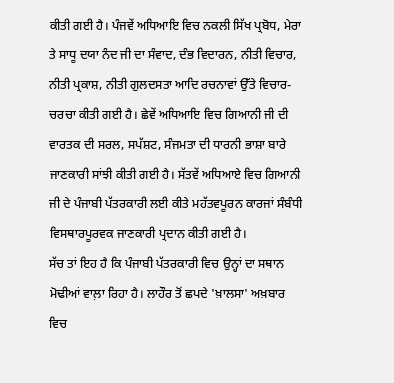ਕੀਤੀ ਗਈ ਹੈ। ਪੰਜਵੇਂ ਅਧਿਆਇ ਵਿਚ ਨਕਲੀ ਸਿੱਖ ਪ੍ਰਬੋਧ, ਮੇਰਾ ਤੇ ਸਾਧੂ ਦਯਾ ਨੰਦ ਜੀ ਦਾ ਸੰਵਾਦ, ਦੰਭ ਵਿਦਾਰਨ, ਨੀਤੀ ਵਿਚਾਰ, ਨੀਤੀ ਪ੍ਰਕਾਸ਼, ਨੀਤੀ ਗੁਲਦਸਤਾ ਆਦਿ ਰਚਨਾਵਾਂ ਉੱਤੇ ਵਿਚਾਰ-ਚਰਚਾ ਕੀਤੀ ਗਈ ਹੈ। ਛੇਵੇਂ ਅਧਿਆਇ ਵਿਚ ਗਿਆਨੀ ਜੀ ਦੀ ਵਾਰਤਕ ਦੀ ਸਰਲ, ਸਪੱਸ਼ਟ, ਸੰਜਮਤਾ ਦੀ ਧਾਰਨੀ ਭਾਸ਼ਾ ਬਾਰੇ ਜਾਣਕਾਰੀ ਸਾਂਝੀ ਕੀਤੀ ਗਈ ਹੈ। ਸੱਤਵੇਂ ਅਧਿਆਏ ਵਿਚ ਗਿਆਨੀ ਜੀ ਦੇ ਪੰਜਾਬੀ ਪੱਤਰਕਾਰੀ ਲਈ ਕੀਤੇ ਮਹੱਤਵਪੂਰਨ ਕਾਰਜਾਂ ਸੰਬੰਧੀ ਵਿਸਥਾਰਪੂਰਵਕ ਜਾਣਕਾਰੀ ਪ੍ਰਦਾਨ ਕੀਤੀ ਗਈ ਹੈ।
ਸੱਚ ਤਾਂ ਇਹ ਹੈ ਕਿ ਪੰਜਾਬੀ ਪੱਤਰਕਾਰੀ ਵਿਚ ਉਨ੍ਹਾਂ ਦਾ ਸਥਾਨ ਮੋਢੀਆਂ ਵਾਲ਼ਾ ਰਿਹਾ ਹੈ। ਲਾਹੌਰ ਤੋਂ ਛਪਦੇ 'ਖ਼ਾਲਸਾ' ਅਖ਼ਬਾਰ ਵਿਚ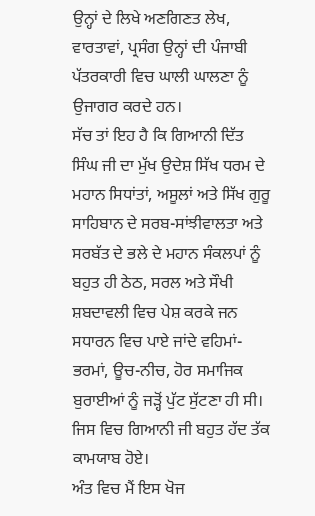ਉਨ੍ਹਾਂ ਦੇ ਲਿਖੇ ਅਣਗਿਣਤ ਲੇਖ, ਵਾਰਤਾਵਾਂ, ਪ੍ਰਸੰਗ ਉਨ੍ਹਾਂ ਦੀ ਪੰਜਾਬੀ ਪੱਤਰਕਾਰੀ ਵਿਚ ਘਾਲੀ ਘਾਲਣਾ ਨੂੰ ਉਜਾਗਰ ਕਰਦੇ ਹਨ।
ਸੱਚ ਤਾਂ ਇਹ ਹੈ ਕਿ ਗਿਆਨੀ ਦਿੱਤ ਸਿੰਘ ਜੀ ਦਾ ਮੁੱਖ ਉਦੇਸ਼ ਸਿੱਖ ਧਰਮ ਦੇ ਮਹਾਨ ਸਿਧਾਂਤਾਂ, ਅਸੂਲਾਂ ਅਤੇ ਸਿੱਖ ਗੁਰੂ ਸਾਹਿਬਾਨ ਦੇ ਸਰਬ-ਸਾਂਝੀਵਾਲਤਾ ਅਤੇ ਸਰਬੱਤ ਦੇ ਭਲੇ ਦੇ ਮਹਾਨ ਸੰਕਲਪਾਂ ਨੂੰ ਬਹੁਤ ਹੀ ਠੇਠ, ਸਰਲ ਅਤੇ ਸੌਖੀ ਸ਼ਬਦਾਵਲੀ ਵਿਚ ਪੇਸ਼ ਕਰਕੇ ਜਨ ਸਧਾਰਨ ਵਿਚ ਪਾਏ ਜਾਂਦੇ ਵਹਿਮਾਂ-ਭਰਮਾਂ, ਊਚ-ਨੀਚ, ਹੋਰ ਸਮਾਜਿਕ ਬੁਰਾਈਆਂ ਨੂੰ ਜੜ੍ਹੋਂ ਪੁੱਟ ਸੁੱਟਣਾ ਹੀ ਸੀ। ਜਿਸ ਵਿਚ ਗਿਆਨੀ ਜੀ ਬਹੁਤ ਹੱਦ ਤੱਕ ਕਾਮਯਾਬ ਹੋਏ।
ਅੰਤ ਵਿਚ ਮੈਂ ਇਸ ਖੋਜ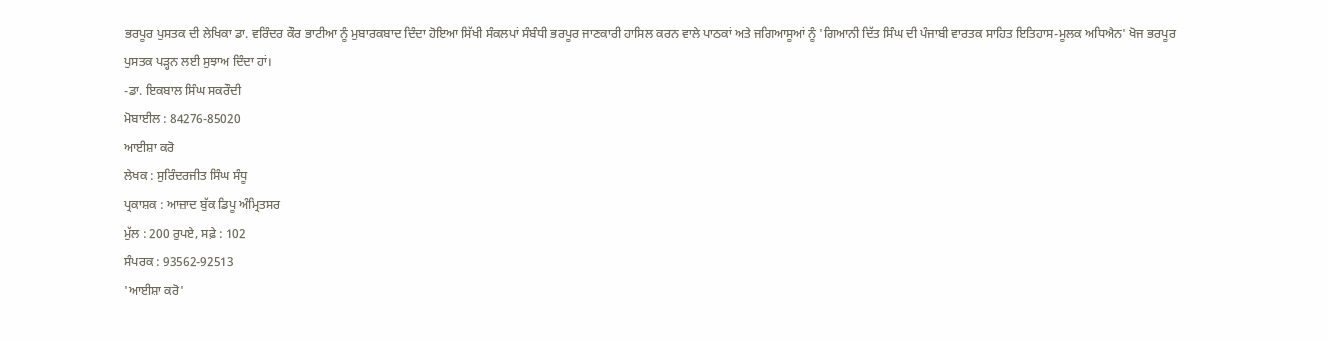ਭਰਪੂਰ ਪੁਸਤਕ ਦੀ ਲੇਖਿਕਾ ਡਾ. ਵਰਿੰਦਰ ਕੌਰ ਭਾਟੀਆ ਨੂੰ ਮੁਬਾਰਕਬਾਦ ਦਿੰਦਾ ਹੋਇਆ ਸਿੱਖੀ ਸੰਕਲਪਾਂ ਸੰਬੰਧੀ ਭਰਪੂਰ ਜਾਣਕਾਰੀ ਹਾਸਿਲ ਕਰਨ ਵਾਲੇ ਪਾਠਕਾਂ ਅਤੇ ਜਗਿਆਸੂਆਂ ਨੂੰ 'ਗਿਆਨੀ ਦਿੱਤ ਸਿੰਘ ਦੀ ਪੰਜਾਬੀ ਵਾਰਤਕ ਸਾਹਿਤ ਇਤਿਹਾਸ-ਮੂਲਕ ਅਧਿਐਨ' ਖੋਜ ਭਰਪੂਰ ਪੁਸਤਕ ਪੜ੍ਹਨ ਲਈ ਸੁਝਾਅ ਦਿੰਦਾ ਹਾਂ।
-ਡਾ. ਇਕਬਾਲ ਸਿੰਘ ਸਕਰੌਦੀ
ਮੋਬਾਈਲ : 84276-85020
ਆਈਸ਼ਾ ਕਰੋ
ਲੇਖਕ : ਸੁਰਿੰਦਰਜੀਤ ਸਿੰਘ ਸੰਧੂ
ਪ੍ਰਕਾਸ਼ਕ : ਆਜ਼ਾਦ ਬੁੱਕ ਡਿਪੂ ਅੰਮ੍ਰਿਤਸਰ
ਮੁੱਲ : 200 ਰੁਪਏ, ਸਫ਼ੇ : 102
ਸੰਪਰਕ : 93562-92513
'ਆਈਸ਼ਾ ਕਰੋ'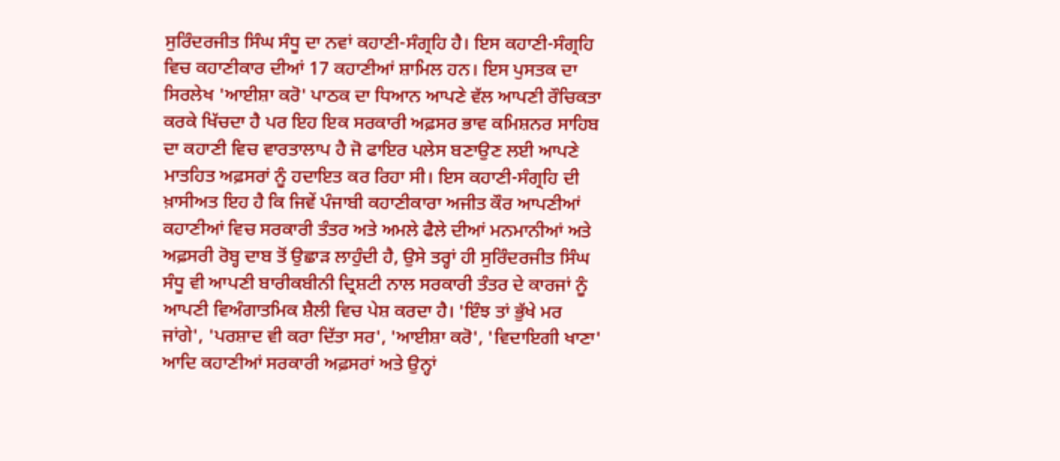ਸੁਰਿੰਦਰਜੀਤ ਸਿੰਘ ਸੰਧੂ ਦਾ ਨਵਾਂ ਕਹਾਣੀ-ਸੰਗ੍ਰਹਿ ਹੈ। ਇਸ ਕਹਾਣੀ-ਸੰਗ੍ਰਹਿ ਵਿਚ ਕਹਾਣੀਕਾਰ ਦੀਆਂ 17 ਕਹਾਣੀਆਂ ਸ਼ਾਮਿਲ ਹਨ। ਇਸ ਪੁਸਤਕ ਦਾ ਸਿਰਲੇਖ 'ਆਈਸ਼ਾ ਕਰੋ' ਪਾਠਕ ਦਾ ਧਿਆਨ ਆਪਣੇ ਵੱਲ ਆਪਣੀ ਰੌਚਿਕਤਾ ਕਰਕੇ ਖਿੱਚਦਾ ਹੈ ਪਰ ਇਹ ਇਕ ਸਰਕਾਰੀ ਅਫ਼ਸਰ ਭਾਵ ਕਮਿਸ਼ਨਰ ਸਾਹਿਬ ਦਾ ਕਹਾਣੀ ਵਿਚ ਵਾਰਤਾਲਾਪ ਹੈ ਜੋ ਫਾਇਰ ਪਲੇਸ ਬਣਾਉਣ ਲਈ ਆਪਣੇ ਮਾਤਹਿਤ ਅਫ਼ਸਰਾਂ ਨੂੰ ਹਦਾਇਤ ਕਰ ਰਿਹਾ ਸੀ। ਇਸ ਕਹਾਣੀ-ਸੰਗ੍ਰਹਿ ਦੀ ਖ਼ਾਸੀਅਤ ਇਹ ਹੈ ਕਿ ਜਿਵੇਂ ਪੰਜਾਬੀ ਕਹਾਣੀਕਾਰਾ ਅਜੀਤ ਕੌਰ ਆਪਣੀਆਂ ਕਹਾਣੀਆਂ ਵਿਚ ਸਰਕਾਰੀ ਤੰਤਰ ਅਤੇ ਅਮਲੇ ਫੈਲੇ ਦੀਆਂ ਮਨਮਾਨੀਆਂ ਅਤੇ ਅਫ਼ਸਰੀ ਰੋਬ੍ਹ ਦਾਬ ਤੋਂ ਉਛਾੜ ਲਾਹੁੰਦੀ ਹੈ, ਉਸੇ ਤਰ੍ਹਾਂ ਹੀ ਸੁਰਿੰਦਰਜੀਤ ਸਿੰਘ ਸੰਧੂ ਵੀ ਆਪਣੀ ਬਾਰੀਕਬੀਨੀ ਦ੍ਰਿਸ਼ਟੀ ਨਾਲ ਸਰਕਾਰੀ ਤੰਤਰ ਦੇ ਕਾਰਜਾਂ ਨੂੰ ਆਪਣੀ ਵਿਅੰਗਾਤਮਿਕ ਸ਼ੈਲੀ ਵਿਚ ਪੇਸ਼ ਕਰਦਾ ਹੈ। 'ਇੰਝ ਤਾਂ ਭੁੱਖੇ ਮਰ ਜਾਂਗੇ', 'ਪਰਸ਼ਾਦ ਵੀ ਕਰਾ ਦਿੱਤਾ ਸਰ', 'ਆਈਸ਼ਾ ਕਰੋ', 'ਵਿਦਾਇਗੀ ਖਾਣਾ' ਆਦਿ ਕਹਾਣੀਆਂ ਸਰਕਾਰੀ ਅਫ਼ਸਰਾਂ ਅਤੇ ਉਨ੍ਹਾਂ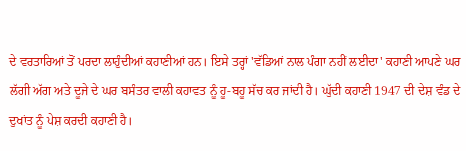ਦੇ ਵਰਤਾਰਿਆਂ ਤੋਂ ਪਰਦਾ ਲਾਹੁੰਦੀਆਂ ਕਹਾਣੀਆਂ ਹਨ। ਇਸੇ ਤਰ੍ਹਾਂ 'ਵੱਡਿਆਂ ਨਾਲ ਪੰਗਾ ਨਹੀਂ ਲਈਦਾ' ਕਹਾਣੀ ਆਪਣੇ ਘਰ ਲੱਗੀ ਅੱਗ ਅਤੇ ਦੂਜੇ ਦੇ ਘਰ ਬਸੰਤਰ ਵਾਲੀ ਕਹਾਵਤ ਨੂੰ ਹੂ-ਬਹੂ ਸੱਚ ਕਰ ਜਾਂਦੀ ਹੈ। ਘੁੱਦੀ ਕਹਾਣੀ 1947 ਦੀ ਦੇਸ਼ ਵੰਡ ਦੇ ਦੁਖਾਂਤ ਨੂੰ ਪੇਸ਼ ਕਰਦੀ ਕਹਾਣੀ ਹੈ।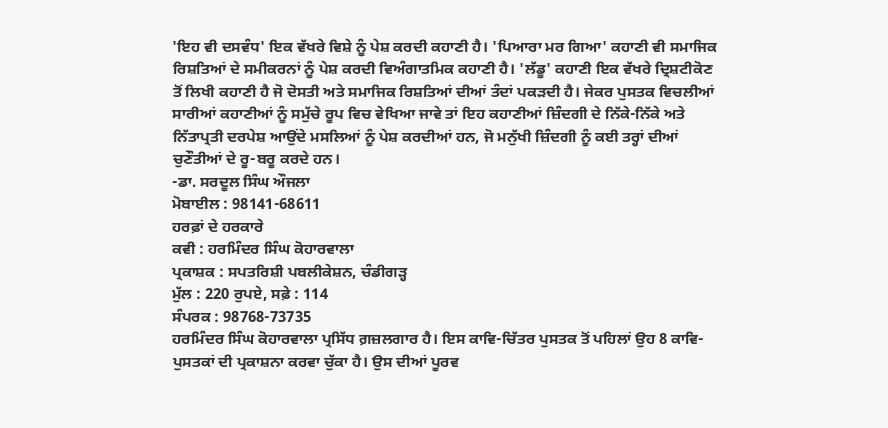'ਇਹ ਵੀ ਦਸਵੰਧ' ਇਕ ਵੱਖਰੇ ਵਿਸ਼ੇ ਨੂੰ ਪੇਸ਼ ਕਰਦੀ ਕਹਾਣੀ ਹੈ। 'ਪਿਆਰਾ ਮਰ ਗਿਆ' ਕਹਾਣੀ ਵੀ ਸਮਾਜਿਕ ਰਿਸ਼ਤਿਆਂ ਦੇ ਸਮੀਕਰਨਾਂ ਨੂੰ ਪੇਸ਼ ਕਰਦੀ ਵਿਅੰਗਾਤਮਿਕ ਕਹਾਣੀ ਹੈ। 'ਲੱਡੂ' ਕਹਾਣੀ ਇਕ ਵੱਖਰੇ ਦ੍ਰਿਸ਼ਟੀਕੋਣ ਤੋਂ ਲਿਖੀ ਕਹਾਣੀ ਹੈ ਜੋ ਦੋਸਤੀ ਅਤੇ ਸਮਾਜਿਕ ਰਿਸ਼ਤਿਆਂ ਦੀਆਂ ਤੰਦਾਂ ਪਕੜਦੀ ਹੈ। ਜੇਕਰ ਪੁਸਤਕ ਵਿਚਲੀਆਂ ਸਾਰੀਆਂ ਕਹਾਣੀਆਂ ਨੂੰ ਸਮੁੱਚੇ ਰੂਪ ਵਿਚ ਵੇਖਿਆ ਜਾਵੇ ਤਾਂ ਇਹ ਕਹਾਣੀਆਂ ਜ਼ਿੰਦਗੀ ਦੇ ਨਿੱਕੇ-ਨਿੱਕੇ ਅਤੇ ਨਿੱਤਾਪ੍ਰਤੀ ਦਰਪੇਸ਼ ਆਉਂਦੇ ਮਸਲਿਆਂ ਨੂੰ ਪੇਸ਼ ਕਰਦੀਆਂ ਹਨ, ਜੋ ਮਨੁੱਖੀ ਜ਼ਿੰਦਗੀ ਨੂੰ ਕਈ ਤਰ੍ਹਾਂ ਦੀਆਂ ਚੁਣੌਤੀਆਂ ਦੇ ਰੂ-ਬਰੂ ਕਰਦੇ ਹਨ।
-ਡਾ. ਸਰਦੂਲ ਸਿੰਘ ਔਜਲਾ
ਮੋਬਾਈਲ : 98141-68611
ਹਰਫ਼ਾਂ ਦੇ ਹਰਕਾਰੇ
ਕਵੀ : ਹਰਮਿੰਦਰ ਸਿੰਘ ਕੋਹਾਰਵਾਲਾ
ਪ੍ਰਕਾਸ਼ਕ : ਸਪਤਰਿਸ਼ੀ ਪਬਲੀਕੇਸ਼ਨ, ਚੰਡੀਗੜ੍ਹ
ਮੁੱਲ : 220 ਰੁਪਏ, ਸਫ਼ੇ : 114
ਸੰਪਰਕ : 98768-73735
ਹਰਮਿੰਦਰ ਸਿੰਘ ਕੋਹਾਰਵਾਲਾ ਪ੍ਰਸਿੱਧ ਗ਼ਜ਼ਲਗਾਰ ਹੈ। ਇਸ ਕਾਵਿ-ਚਿੱਤਰ ਪੁਸਤਕ ਤੋਂ ਪਹਿਲਾਂ ਉਹ 8 ਕਾਵਿ-ਪੁਸਤਕਾਂ ਦੀ ਪ੍ਰਕਾਸ਼ਨਾ ਕਰਵਾ ਚੁੱਕਾ ਹੈ। ਉਸ ਦੀਆਂ ਪੂਰਵ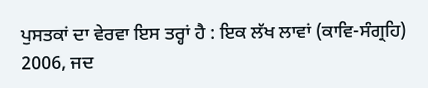ਪੁਸਤਕਾਂ ਦਾ ਵੇਰਵਾ ਇਸ ਤਰ੍ਹਾਂ ਹੈ : ਇਕ ਲੱਖ ਲਾਵਾਂ (ਕਾਵਿ-ਸੰਗ੍ਰਹਿ) 2006, ਜਦ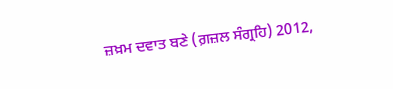ਜ਼ਖ਼ਮ ਦਵਾਤ ਬਣੇ (ਗ਼ਜ਼ਲ ਸੰਗ੍ਰਹਿ) 2012,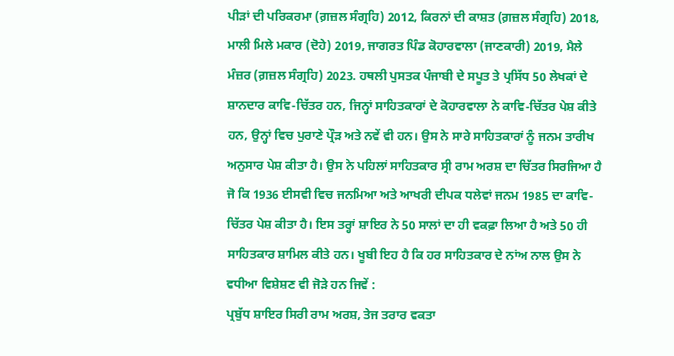ਪੀੜਾਂ ਦੀ ਪਰਿਕਰਮਾ (ਗ਼ਜ਼ਲ ਸੰਗ੍ਰਹਿ) 2012, ਕਿਰਨਾਂ ਦੀ ਕਾਸ਼ਤ (ਗ਼ਜ਼ਲ ਸੰਗ੍ਰਹਿ) 2018, ਮਾਲੀ ਮਿਲੇ ਮਕਾਰ (ਦੋਹੇ) 2019, ਜਾਗਰਤ ਪਿੰਡ ਕੋਹਾਰਵਾਲਾ (ਜਾਣਕਾਰੀ) 2019, ਮੈਲੇ ਮੰਜ਼ਰ (ਗ਼ਜ਼ਲ ਸੰਗ੍ਰਹਿ) 2023. ਹਥਲੀ ਪੁਸਤਕ ਪੰਜਾਬੀ ਦੇ ਸਪੂਤ ਤੇ ਪ੍ਰਸਿੱਧ 50 ਲੇਖਕਾਂ ਦੇ ਸ਼ਾਨਦਾਰ ਕਾਵਿ-ਚਿੱਤਰ ਹਨ, ਜਿਨ੍ਹਾਂ ਸਾਹਿਤਕਾਰਾਂ ਦੇ ਕੋਹਾਰਵਾਲਾ ਨੇ ਕਾਵਿ-ਚਿੱਤਰ ਪੇਸ਼ ਕੀਤੇ ਹਨ, ਉਨ੍ਹਾਂ ਵਿਚ ਪੁਰਾਣੇ ਪ੍ਰੌੜ ਅਤੇ ਨਵੇਂ ਵੀ ਹਨ। ਉਸ ਨੇ ਸਾਰੇ ਸਾਹਿਤਕਾਰਾਂ ਨੂੰ ਜਨਮ ਤਾਰੀਖ ਅਨੁਸਾਰ ਪੇਸ਼ ਕੀਤਾ ਹੈ। ਉਸ ਨੇ ਪਹਿਲਾਂ ਸਾਹਿਤਕਾਰ ਸ੍ਰੀ ਰਾਮ ਅਰਸ਼ ਦਾ ਚਿੱਤਰ ਸਿਰਜਿਆ ਹੈ ਜੋ ਕਿ 1936 ਈਸਵੀ ਵਿਚ ਜਨਮਿਆ ਅਤੇ ਆਖਰੀ ਦੀਪਕ ਧਲੇਵਾਂ ਜਨਮ 1985 ਦਾ ਕਾਵਿ-ਚਿੱਤਰ ਪੇਸ਼ ਕੀਤਾ ਹੈ। ਇਸ ਤਰ੍ਹਾਂ ਸ਼ਾਇਰ ਨੇ 50 ਸਾਲਾਂ ਦਾ ਹੀ ਵਕਫ਼ਾ ਲਿਆ ਹੈ ਅਤੇ 50 ਹੀ ਸਾਹਿਤਕਾਰ ਸ਼ਾਮਿਲ ਕੀਤੇ ਹਨ। ਖੂਬੀ ਇਹ ਹੈ ਕਿ ਹਰ ਸਾਹਿਤਕਾਰ ਦੇ ਨਾਂਅ ਨਾਲ ਉਸ ਨੇ ਵਧੀਆ ਵਿਸ਼ੇਸ਼ਣ ਵੀ ਜੋੜੇ ਹਨ ਜਿਵੇਂ :
ਪ੍ਰਬੁੱਧ ਸ਼ਾਇਰ ਸਿਰੀ ਰਾਮ ਅਰਸ਼, ਤੇਜ ਤਰਾਰ ਵਕਤਾ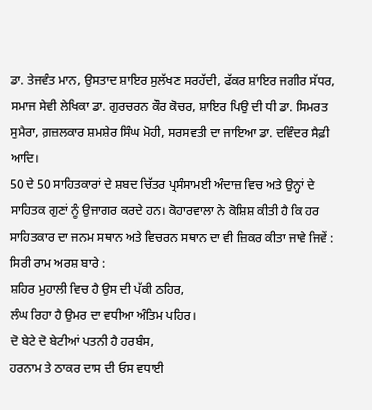ਡਾ. ਤੇਜਵੰਤ ਮਾਨ, ਉਸਤਾਦ ਸ਼ਾਇਰ ਸੁਲੱਖਣ ਸਰਹੱਦੀ, ਫੱਕਰ ਸ਼ਾਇਰ ਜਗੀਰ ਸੱਧਰ, ਸਮਾਜ ਸੇਵੀ ਲੇਖਿਕਾ ਡਾ. ਗੁਰਚਰਨ ਕੌਰ ਕੋਚਰ, ਸ਼ਾਇਰ ਪਿਉ ਦੀ ਧੀ ਡਾ. ਸਿਮਰਤ ਸੁਮੈਰਾ, ਗ਼ਜ਼ਲਕਾਰ ਸ਼ਮਸ਼ੇਰ ਸਿੰਘ ਮੋਹੀ, ਸਰਸਵਤੀ ਦਾ ਜਾਇਆ ਡਾ. ਦਵਿੰਦਰ ਸੈਫ਼ੀ ਆਦਿ।
50 ਦੇ 50 ਸਾਹਿਤਕਾਰਾਂ ਦੇ ਸ਼ਬਦ ਚਿੱਤਰ ਪ੍ਰਸੰਸਾਮਈ ਅੰਦਾਜ਼ ਵਿਚ ਅਤੇ ਉਨ੍ਹਾਂ ਦੇ ਸਾਹਿਤਕ ਗੁਣਾਂ ਨੂੰ ਉਜਾਗਰ ਕਰਦੇ ਹਨ। ਕੋਹਾਰਵਾਲਾ ਨੇ ਕੋਸ਼ਿਸ਼ ਕੀਤੀ ਹੈ ਕਿ ਹਰ ਸਾਹਿਤਕਾਰ ਦਾ ਜਨਮ ਸਥਾਨ ਅਤੇ ਵਿਚਰਨ ਸਥਾਨ ਦਾ ਵੀ ਜ਼ਿਕਰ ਕੀਤਾ ਜਾਵੇ ਜਿਵੇਂ : ਸਿਰੀ ਰਾਮ ਅਰਸ਼ ਬਾਰੇ :
ਸ਼ਹਿਰ ਮੁਹਾਲੀ ਵਿਚ ਹੈ ਉਸ ਦੀ ਪੱਕੀ ਠਹਿਰ,
ਲੰਘ ਰਿਹਾ ਹੈ ਉਮਰ ਦਾ ਵਧੀਆ ਅੰਤਿਮ ਪਹਿਰ।
ਦੋ ਬੇਟੇ ਦੋ ਬੇਟੀਆਂ ਪਤਨੀ ਹੈ ਹਰਬੰਸ,
ਹਰਨਾਮ ਤੇ ਠਾਕਰ ਦਾਸ ਦੀ ਓਸ ਵਧਾਈ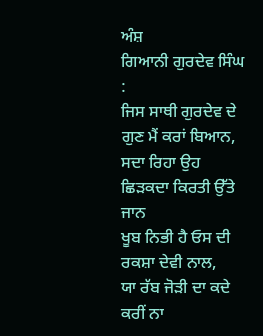ਅੰਸ਼
ਗਿਆਨੀ ਗੁਰਦੇਵ ਸਿੰਘ :
ਜਿਸ ਸਾਥੀ ਗੁਰਦੇਵ ਦੇ ਗੁਣ ਮੈਂ ਕਰਾਂ ਬਿਆਨ,
ਸਦਾ ਰਿਹਾ ਉਹ ਛਿੜਕਦਾ ਕਿਰਤੀ ਉੱਤੇ ਜਾਨ
ਖੂਬ ਨਿਭੀ ਹੈ ਓਸ ਦੀ ਰਕਸ਼ਾ ਦੇਵੀ ਨਾਲ,
ਯਾ ਰੱਬ ਜੋੜੀ ਦਾ ਕਦੇ ਕਰੀਂ ਨਾ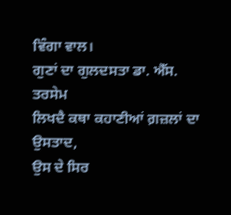ਵਿੰਗਾ ਵਾਲ।
ਗੁਣਾਂ ਦਾ ਗੁਲਦਸਤਾ ਡਾ. ਐੱਸ. ਤਰਸੇਮ
ਲਿਖਦੈ ਕਥਾ ਕਹਾਣੀਆਂ ਗ਼ਜ਼ਲਾਂ ਦਾ ਉਸਤਾਦ,
ਉਸ ਦੇ ਸਿਰ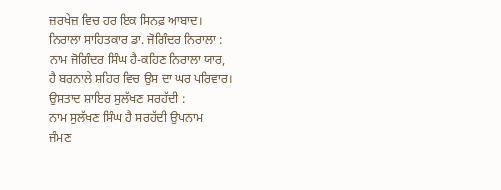ਜ਼ਰਖੇਜ਼ ਵਿਚ ਹਰ ਇਕ ਸਿਨਫ਼ ਆਬਾਦ।
ਨਿਰਾਲਾ ਸਾਹਿਤਕਾਰ ਡਾ. ਜੋਗਿੰਦਰ ਨਿਰਾਲਾ :
ਨਾਮ ਜੋਗਿੰਦਰ ਸਿੰਘ ਹੈ-ਕਹਿਣ ਨਿਰਾਲਾ ਯਾਰ,
ਹੈ ਬਰਨਾਲੇ ਸ਼ਹਿਰ ਵਿਚ ਉਸ ਦਾ ਘਰ ਪਰਿਵਾਰ।
ਉਸਤਾਦ ਸ਼ਾਇਰ ਸੁਲੱਖਣ ਸਰਹੱਦੀ :
ਨਾਮ ਸੁਲੱਖਣ ਸਿੰਘ ਹੈ ਸਰਹੱਦੀ ਉਪਨਾਮ
ਜੰਮਣ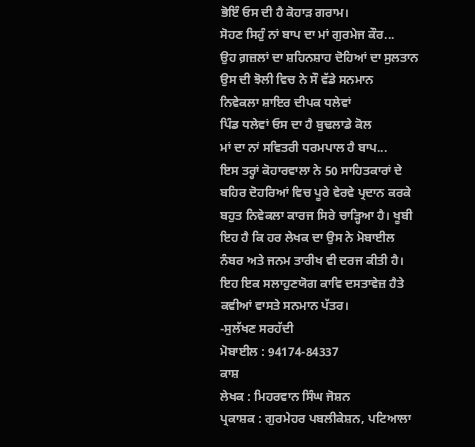ਭੋਇੰ ਓਸ ਦੀ ਹੈ ਕੋਹਾੜ ਗਰਾਮ।
ਸੋਹਣ ਸਿਹੁੰ ਨਾਂ ਬਾਪ ਦਾ ਮਾਂ ਗੁਰਮੇਜ ਕੌਰ...
ਉਹ ਗ਼ਜ਼ਲਾਂ ਦਾ ਸ਼ਹਿਨਸ਼ਾਹ ਦੋਹਿਆਂ ਦਾ ਸੁਲਤਾਨ
ਉਸ ਦੀ ਝੋਲੀ ਵਿਚ ਨੇ ਸੌ ਵੱਡੇ ਸਨਮਾਨ
ਨਿਵੇਕਲਾ ਸ਼ਾਇਰ ਦੀਪਕ ਧਲੇਵਾਂ
ਪਿੰਡ ਧਲੇਵਾਂ ਓਸ ਦਾ ਹੈ ਬੁਢਲਾਡੇ ਕੋਲ
ਮਾਂ ਦਾ ਨਾਂ ਸਵਿਤਰੀ ਧਰਮਪਾਲ ਹੈ ਬਾਪ...
ਇਸ ਤਰ੍ਹਾਂ ਕੋਹਾਰਵਾਲਾ ਨੇ 50 ਸਾਹਿਤਕਾਰਾਂ ਦੇ ਬਹਿਰ ਦੋਹਰਿਆਂ ਵਿਚ ਪੂਰੇ ਵੇਰਵੇ ਪ੍ਰਦਾਨ ਕਰਕੇ ਬਹੁਤ ਨਿਵੇਕਲਾ ਕਾਰਜ ਸਿਰੇ ਚਾੜ੍ਹਿਆ ਹੈ। ਖੂਬੀ ਇਹ ਹੈ ਕਿ ਹਰ ਲੇਖਕ ਦਾ ਉਸ ਨੇ ਮੋਬਾਈਲ ਨੰਬਰ ਅਤੇ ਜਨਮ ਤਾਰੀਖ ਵੀ ਦਰਜ ਕੀਤੀ ਹੈ। ਇਹ ਇਕ ਸਲਾਹੁਣਯੋਗ ਕਾਵਿ ਦਸਤਾਵੇਜ਼ ਹੈਤੇ ਕਵੀਆਂ ਵਾਸਤੇ ਸਨਮਾਨ ਪੱਤਰ।
-ਸੁਲੱਖਣ ਸਰਹੱਦੀ
ਮੋਬਾਈਲ : 94174-84337
ਕਾਸ਼
ਲੇਖਕ : ਮਿਹਰਵਾਨ ਸਿੰਘ ਜੋਸ਼ਨ
ਪ੍ਰਕਾਸ਼ਕ : ਗੁਰਮੇਹਰ ਪਬਲੀਕੇਸ਼ਨ, ਪਟਿਆਲਾ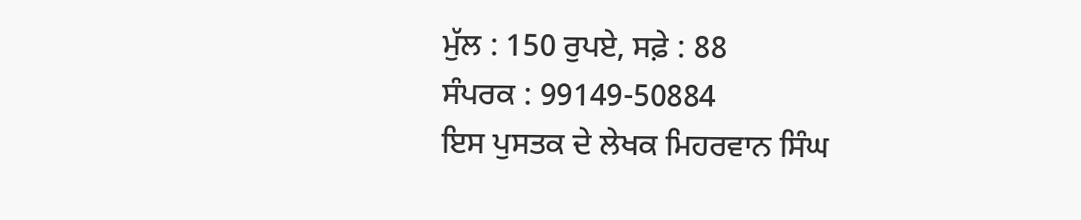ਮੁੱਲ : 150 ਰੁਪਏ, ਸਫ਼ੇ : 88
ਸੰਪਰਕ : 99149-50884
ਇਸ ਪੁਸਤਕ ਦੇ ਲੇਖਕ ਮਿਹਰਵਾਨ ਸਿੰਘ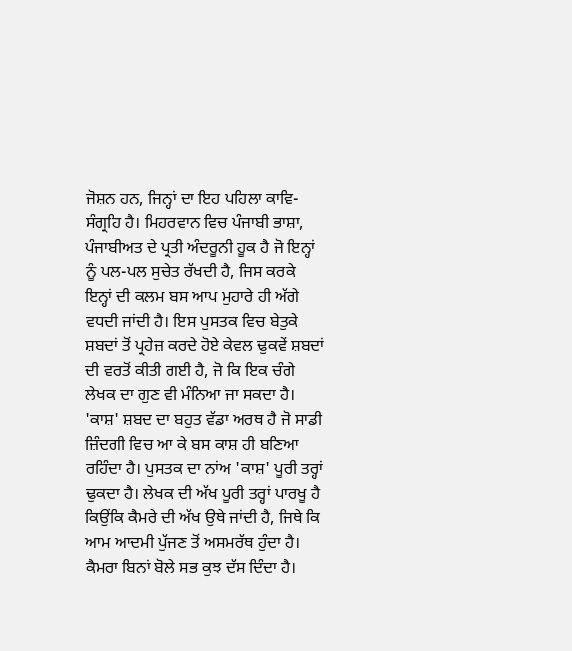ਜੋਸ਼ਨ ਹਨ, ਜਿਨ੍ਹਾਂ ਦਾ ਇਹ ਪਹਿਲਾ ਕਾਵਿ-ਸੰਗ੍ਰਹਿ ਹੈ। ਮਿਹਰਵਾਨ ਵਿਚ ਪੰਜਾਬੀ ਭਾਸ਼ਾ, ਪੰਜਾਬੀਅਤ ਦੇ ਪ੍ਰਤੀ ਅੰਦਰੂਨੀ ਹੂਕ ਹੈ ਜੋ ਇਨ੍ਹਾਂ ਨੂੰ ਪਲ-ਪਲ ਸੁਚੇਤ ਰੱਖਦੀ ਹੈ, ਜਿਸ ਕਰਕੇ ਇਨ੍ਹਾਂ ਦੀ ਕਲਮ ਬਸ ਆਪ ਮੁਹਾਰੇ ਹੀ ਅੱਗੇ ਵਧਦੀ ਜਾਂਦੀ ਹੈ। ਇਸ ਪੁਸਤਕ ਵਿਚ ਬੇਤੁਕੇ ਸ਼ਬਦਾਂ ਤੋਂ ਪ੍ਰਹੇਜ਼ ਕਰਦੇ ਹੋਏ ਕੇਵਲ ਢੁਕਵੇਂ ਸ਼ਬਦਾਂ ਦੀ ਵਰਤੋਂ ਕੀਤੀ ਗਈ ਹੈ, ਜੋ ਕਿ ਇਕ ਚੰਗੇ ਲੇਖਕ ਦਾ ਗੁਣ ਵੀ ਮੰਨਿਆ ਜਾ ਸਕਦਾ ਹੈ। 'ਕਾਸ਼' ਸ਼ਬਦ ਦਾ ਬਹੁਤ ਵੱਡਾ ਅਰਥ ਹੈ ਜੋ ਸਾਡੀ ਜ਼ਿੰਦਗੀ ਵਿਚ ਆ ਕੇ ਬਸ ਕਾਸ਼ ਹੀ ਬਣਿਆ ਰਹਿੰਦਾ ਹੈ। ਪੁਸਤਕ ਦਾ ਨਾਂਅ 'ਕਾਸ਼' ਪੂਰੀ ਤਰ੍ਹਾਂ ਢੁਕਦਾ ਹੈ। ਲੇਖਕ ਦੀ ਅੱਖ ਪੂਰੀ ਤਰ੍ਹਾਂ ਪਾਰਖੂ ਹੈ ਕਿਉਂਕਿ ਕੈਮਰੇ ਦੀ ਅੱਖ ਉਥੇ ਜਾਂਦੀ ਹੈ, ਜਿਥੇ ਕਿ ਆਮ ਆਦਮੀ ਪੁੱਜਣ ਤੋਂ ਅਸਮਰੱਥ ਹੁੰਦਾ ਹੈ। ਕੈਮਰਾ ਬਿਨਾਂ ਬੋਲੇ ਸਭ ਕੁਝ ਦੱਸ ਦਿੰਦਾ ਹੈ।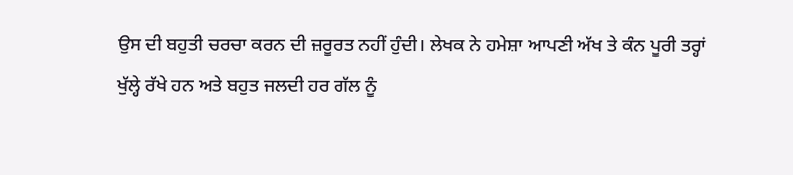ਉਸ ਦੀ ਬਹੁਤੀ ਚਰਚਾ ਕਰਨ ਦੀ ਜ਼ਰੂਰਤ ਨਹੀਂ ਹੁੰਦੀ। ਲੇਖਕ ਨੇ ਹਮੇਸ਼ਾ ਆਪਣੀ ਅੱਖ ਤੇ ਕੰਨ ਪੂਰੀ ਤਰ੍ਹਾਂ ਖੁੱਲ੍ਹੇ ਰੱਖੇ ਹਨ ਅਤੇ ਬਹੁਤ ਜਲਦੀ ਹਰ ਗੱਲ ਨੂੰ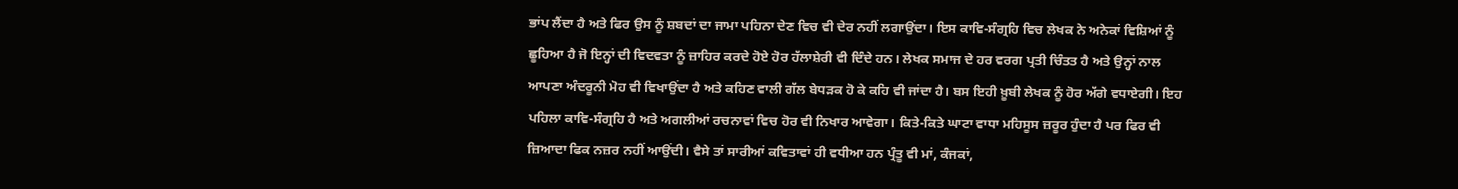ਭਾਂਪ ਲੈਂਦਾ ਹੈ ਅਤੇ ਫਿਰ ਉਸ ਨੂੰ ਸ਼ਬਦਾਂ ਦਾ ਜਾਮਾ ਪਹਿਨਾ ਦੇਣ ਵਿਚ ਵੀ ਦੇਰ ਨਹੀਂ ਲਗਾਉਂਦਾ। ਇਸ ਕਾਵਿ-ਸੰਗ੍ਰਹਿ ਵਿਚ ਲੇਖਕ ਨੇ ਅਨੇਕਾਂ ਵਿਸ਼ਿਆਂ ਨੂੰ ਛੂਹਿਆ ਹੈ ਜੋ ਇਨ੍ਹਾਂ ਦੀ ਵਿਦਵਤਾ ਨੂੰ ਜ਼ਾਹਿਰ ਕਰਦੇ ਹੋਏ ਹੋਰ ਹੱਲਾਸ਼ੇਰੀ ਵੀ ਦਿੰਦੇ ਹਨ। ਲੇਖਕ ਸਮਾਜ ਦੇ ਹਰ ਵਰਗ ਪ੍ਰਤੀ ਚਿੰਤਤ ਹੈ ਅਤੇ ਉਨ੍ਹਾਂ ਨਾਲ ਆਪਣਾ ਅੰਦਰੂਨੀ ਮੋਹ ਵੀ ਵਿਖਾਉਂਦਾ ਹੈ ਅਤੇ ਕਹਿਣ ਵਾਲੀ ਗੱਲ ਬੇਧੜਕ ਹੋ ਕੇ ਕਹਿ ਵੀ ਜਾਂਦਾ ਹੈ। ਬਸ ਇਹੀ ਖ਼ੂਬੀ ਲੇਖਕ ਨੂੰ ਹੋਰ ਅੱਗੇ ਵਧਾਏਗੀ। ਇਹ ਪਹਿਲਾ ਕਾਵਿ-ਸੰਗ੍ਰਹਿ ਹੈ ਅਤੇ ਅਗਲੀਆਂ ਰਚਨਾਵਾਂ ਵਿਚ ਹੋਰ ਵੀ ਨਿਖਾਰ ਆਵੇਗਾ। ਕਿਤੇ-ਕਿਤੇ ਘਾਟਾ ਵਾਧਾ ਮਹਿਸੂਸ ਜ਼ਰੂਰ ਹੁੰਦਾ ਹੈ ਪਰ ਫਿਰ ਵੀ ਜ਼ਿਆਦਾ ਫਿਕ ਨਜ਼ਰ ਨਹੀਂ ਆਉਂਦੀ। ਵੈਸੇ ਤਾਂ ਸਾਰੀਆਂ ਕਵਿਤਾਵਾਂ ਹੀ ਵਧੀਆ ਹਨ ਪ੍ਰੰਤੂ ਵੀ ਮਾਂ, ਕੰਜਕਾਂ,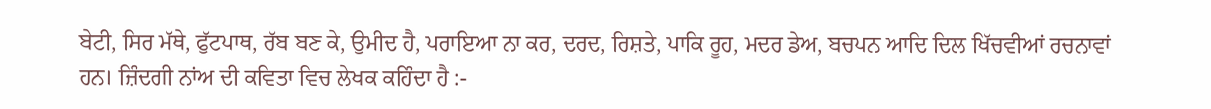ਬੇਟੀ, ਸਿਰ ਮੱਥੇ, ਫੁੱਟਪਾਥ, ਰੱਬ ਬਣ ਕੇ, ਉਮੀਦ ਹੈ, ਪਰਾਇਆ ਨਾ ਕਰ, ਦਰਦ, ਰਿਸ਼ਤੇ, ਪਾਕਿ ਰੂਹ, ਮਦਰ ਡੇਅ, ਬਚਪਨ ਆਦਿ ਦਿਲ ਖਿੱਚਵੀਆਂ ਰਚਨਾਵਾਂ ਹਨ। ਜ਼ਿੰਦਗੀ ਨਾਂਅ ਦੀ ਕਵਿਤਾ ਵਿਚ ਲੇਖਕ ਕਹਿੰਦਾ ਹੈ :-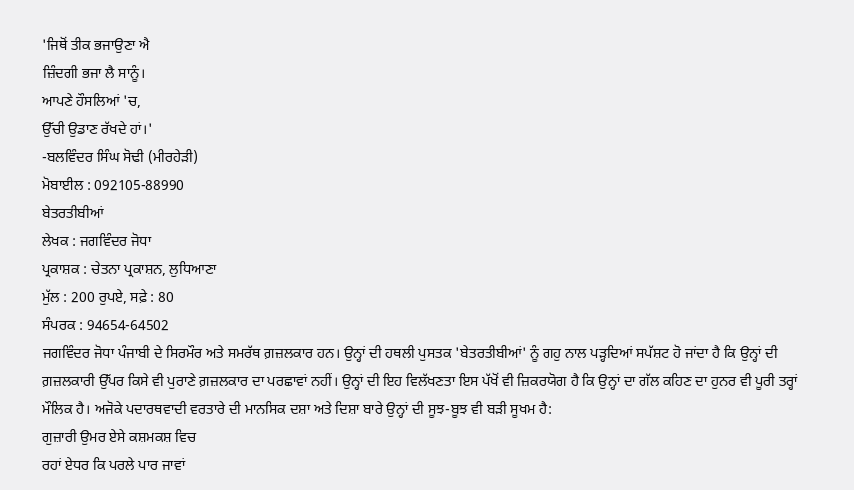'ਜਿਥੋਂ ਤੀਕ ਭਜਾਉਣਾ ਐ
ਜ਼ਿੰਦਗੀ ਭਜਾ ਲੈ ਸਾਨੂੰ।
ਆਪਣੇ ਹੌਸਲਿਆਂ 'ਚ,
ਉੱਚੀ ਉਡਾਣ ਰੱਖਦੇ ਹਾਂ।'
-ਬਲਵਿੰਦਰ ਸਿੰਘ ਸੋਢੀ (ਮੀਰਹੇੜੀ)
ਮੋਬਾਈਲ : 092105-88990
ਬੇਤਰਤੀਬੀਆਂ
ਲੇਖਕ : ਜਗਵਿੰਦਰ ਜੋਧਾ
ਪ੍ਰਕਾਸ਼ਕ : ਚੇਤਨਾ ਪ੍ਰਕਾਸ਼ਨ, ਲੁਧਿਆਣਾ
ਮੁੱਲ : 200 ਰੁਪਏ, ਸਫ਼ੇ : 80
ਸੰਪਰਕ : 94654-64502
ਜਗਵਿੰਦਰ ਜੋਧਾ ਪੰਜਾਬੀ ਦੇ ਸਿਰਮੌਰ ਅਤੇ ਸਮਰੱਥ ਗ਼ਜ਼ਲਕਾਰ ਹਨ। ਉਨ੍ਹਾਂ ਦੀ ਹਥਲੀ ਪੁਸਤਕ 'ਬੇਤਰਤੀਬੀਆਂ' ਨੂੰ ਗਹੁ ਨਾਲ ਪੜ੍ਹਦਿਆਂ ਸਪੱਸ਼ਟ ਹੋ ਜਾਂਦਾ ਹੈ ਕਿ ਉਨ੍ਹਾਂ ਦੀ ਗ਼ਜ਼ਲਕਾਰੀ ਉੱਪਰ ਕਿਸੇ ਵੀ ਪੁਰਾਣੇ ਗ਼ਜ਼ਲਕਾਰ ਦਾ ਪਰਛਾਵਾਂ ਨਹੀਂ। ਉਨ੍ਹਾਂ ਦੀ ਇਹ ਵਿਲੱਖਣਤਾ ਇਸ ਪੱਖੋਂ ਵੀ ਜ਼ਿਕਰਯੋਗ ਹੈ ਕਿ ਉਨ੍ਹਾਂ ਦਾ ਗੱਲ ਕਹਿਣ ਦਾ ਹੁਨਰ ਵੀ ਪੂਰੀ ਤਰ੍ਹਾਂ ਮੌਲਿਕ ਹੈ। ਅਜੋਕੇ ਪਦਾਰਥਵਾਦੀ ਵਰਤਾਰੇ ਦੀ ਮਾਨਸਿਕ ਦਸ਼ਾ ਅਤੇ ਦਿਸ਼ਾ ਬਾਰੇ ਉਨ੍ਹਾਂ ਦੀ ਸੂਝ-ਬੂਝ ਵੀ ਬੜੀ ਸੂਖਮ ਹੈ:
ਗੁਜ਼ਾਰੀ ਉਮਰ ਏਸੇ ਕਸ਼ਮਕਸ਼ ਵਿਚ
ਰਹਾਂ ਏਧਰ ਕਿ ਪਰਲੇ ਪਾਰ ਜਾਵਾਂ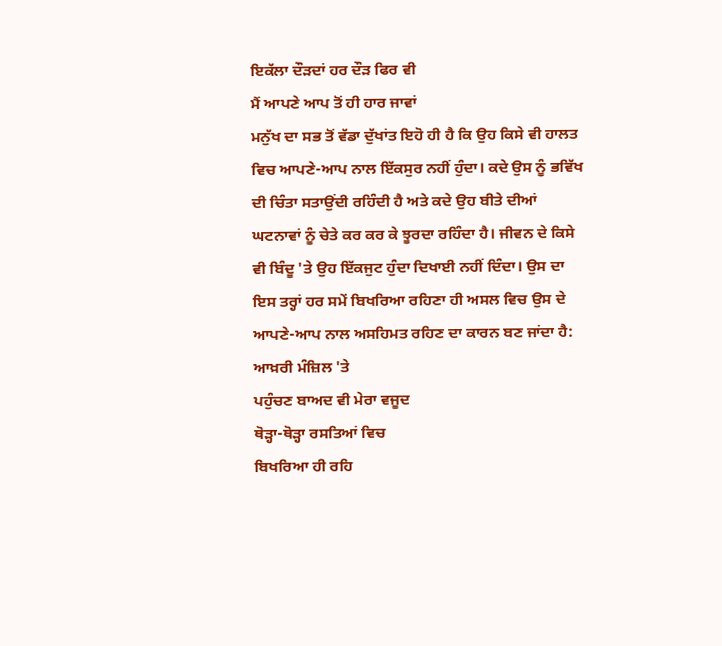ਇਕੱਲਾ ਦੌੜਦਾਂ ਹਰ ਦੌੜ ਫਿਰ ਵੀ
ਮੈਂ ਆਪਣੇ ਆਪ ਤੋਂ ਹੀ ਹਾਰ ਜਾਵਾਂ
ਮਨੁੱਖ ਦਾ ਸਭ ਤੋਂ ਵੱਡਾ ਦੁੱਖਾਂਤ ਇਹੋ ਹੀ ਹੈ ਕਿ ਉਹ ਕਿਸੇ ਵੀ ਹਾਲਤ ਵਿਚ ਆਪਣੇ-ਆਪ ਨਾਲ ਇੱਕਸੁਰ ਨਹੀਂ ਹੁੰਦਾ। ਕਦੇ ਉਸ ਨੂੰ ਭਵਿੱਖ ਦੀ ਚਿੰਤਾ ਸਤਾਉਂਦੀ ਰਹਿੰਦੀ ਹੈ ਅਤੇ ਕਦੇ ਉਹ ਬੀਤੇ ਦੀਆਂ ਘਟਨਾਵਾਂ ਨੂੰ ਚੇਤੇ ਕਰ ਕਰ ਕੇ ਝੂਰਦਾ ਰਹਿੰਦਾ ਹੈ। ਜੀਵਨ ਦੇ ਕਿਸੇ ਵੀ ਬਿੰਦੂ 'ਤੇ ਉਹ ਇੱਕਜੁਟ ਹੁੰਦਾ ਦਿਖਾਈ ਨਹੀਂ ਦਿੰਦਾ। ਉਸ ਦਾ ਇਸ ਤਰ੍ਹਾਂ ਹਰ ਸਮੇਂ ਬਿਖਰਿਆ ਰਹਿਣਾ ਹੀ ਅਸਲ ਵਿਚ ਉਸ ਦੇ ਆਪਣੇ-ਆਪ ਨਾਲ ਅਸਹਿਮਤ ਰਹਿਣ ਦਾ ਕਾਰਨ ਬਣ ਜਾਂਦਾ ਹੈ:
ਆਖ਼ਰੀ ਮੰਜ਼ਿਲ 'ਤੇ
ਪਹੁੰਚਣ ਬਾਅਦ ਵੀ ਮੇਰਾ ਵਜੂਦ
ਥੋੜ੍ਹਾ-ਥੋੜ੍ਹਾ ਰਸਤਿਆਂ ਵਿਚ
ਬਿਖਰਿਆ ਹੀ ਰਹਿ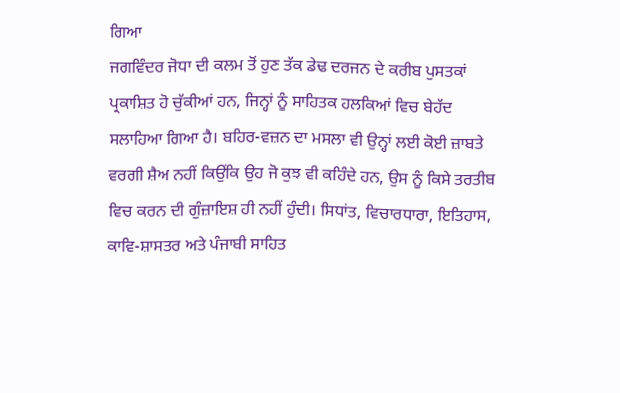ਗਿਆ
ਜਗਵਿੰਦਰ ਜੋਧਾ ਦੀ ਕਲਮ ਤੋਂ ਹੁਣ ਤੱਕ ਡੇਢ ਦਰਜਨ ਦੇ ਕਰੀਬ ਪੁਸਤਕਾਂ ਪ੍ਰਕਾਸ਼ਿਤ ਹੋ ਚੁੱਕੀਆਂ ਹਨ, ਜਿਨ੍ਹਾਂ ਨੂੰ ਸਾਹਿਤਕ ਹਲਕਿਆਂ ਵਿਚ ਬੇਹੱਦ ਸਲਾਹਿਆ ਗਿਆ ਹੈ। ਬਹਿਰ-ਵਜ਼ਨ ਦਾ ਮਸਲਾ ਵੀ ਉਨ੍ਹਾਂ ਲਈ ਕੋਈ ਜ਼ਾਬਤੇ ਵਰਗੀ ਸ਼ੈਅ ਨਹੀਂ ਕਿਉਂਕਿ ਉਹ ਜੋ ਕੁਝ ਵੀ ਕਹਿੰਦੇ ਹਨ, ਉਸ ਨੂੰ ਕਿਸੇ ਤਰਤੀਬ ਵਿਚ ਕਰਨ ਦੀ ਗੁੰਜ਼ਾਇਸ਼ ਹੀ ਨਹੀਂ ਹੁੰਦੀ। ਸਿਧਾਂਤ, ਵਿਚਾਰਧਾਰਾ, ਇਤਿਹਾਸ, ਕਾਵਿ-ਸ਼ਾਸਤਰ ਅਤੇ ਪੰਜਾਬੀ ਸਾਹਿਤ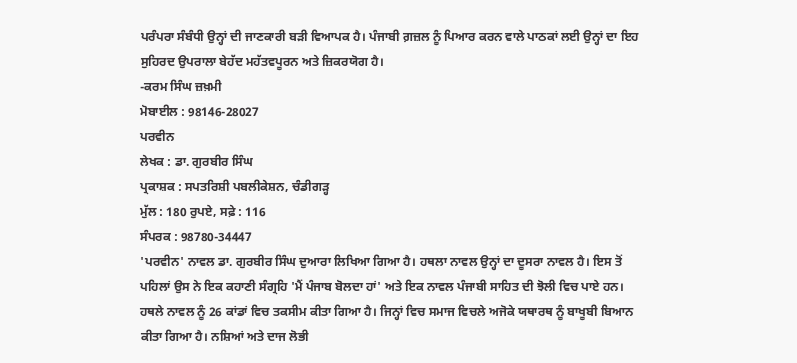ਪਰੰਪਰਾ ਸੰਬੰਧੀ ਉਨ੍ਹਾਂ ਦੀ ਜਾਣਕਾਰੀ ਬੜੀ ਵਿਆਪਕ ਹੈ। ਪੰਜਾਬੀ ਗ਼ਜ਼ਲ ਨੂੰ ਪਿਆਰ ਕਰਨ ਵਾਲੇ ਪਾਠਕਾਂ ਲਈ ਉਨ੍ਹਾਂ ਦਾ ਇਹ ਸੁਹਿਰਦ ਉਪਰਾਲਾ ਬੇਹੱਦ ਮਹੱਤਵਪੂਰਨ ਅਤੇ ਜ਼ਿਕਰਯੋਗ ਹੈ।
-ਕਰਮ ਸਿੰਘ ਜ਼ਖ਼ਮੀ
ਮੋਬਾਈਲ : 98146-28027
ਪਰਵੀਨ
ਲੇਖਕ : ਡਾ. ਗੁਰਬੀਰ ਸਿੰਘ
ਪ੍ਰਕਾਸ਼ਕ : ਸਪਤਰਿਸ਼ੀ ਪਬਲੀਕੇਸ਼ਨ, ਚੰਡੀਗੜ੍ਹ
ਮੁੱਲ : 180 ਰੁਪਏ, ਸਫ਼ੇ : 116
ਸੰਪਰਕ : 98780-34447
'ਪਰਵੀਨ' ਨਾਵਲ ਡਾ. ਗੁਰਬੀਰ ਸਿੰਘ ਦੁਆਰਾ ਲਿਖਿਆ ਗਿਆ ਹੈ। ਹਥਲਾ ਨਾਵਲ ਉਨ੍ਹਾਂ ਦਾ ਦੂਸਰਾ ਨਾਵਲ ਹੈ। ਇਸ ਤੋਂ ਪਹਿਲਾਂ ਉਸ ਨੇ ਇਕ ਕਹਾਣੀ ਸੰਗ੍ਰਹਿ 'ਮੈਂ ਪੰਜਾਬ ਬੋਲਦਾ ਹਾਂ' ਅਤੇ ਇਕ ਨਾਵਲ ਪੰਜਾਬੀ ਸਾਹਿਤ ਦੀ ਝੋਲੀ ਵਿਚ ਪਾਏ ਹਨ। ਹਥਲੇ ਨਾਵਲ ਨੂੰ 26 ਕਾਂਡਾਂ ਵਿਚ ਤਕਸੀਮ ਕੀਤਾ ਗਿਆ ਹੈ। ਜਿਨ੍ਹਾਂ ਵਿਚ ਸਮਾਜ ਵਿਚਲੇ ਅਜੋਕੇ ਯਥਾਰਥ ਨੂੰ ਬਾਖੂਬੀ ਬਿਆਨ ਕੀਤਾ ਗਿਆ ਹੈ। ਨਸ਼ਿਆਂ ਅਤੇ ਦਾਜ ਲੋਭੀ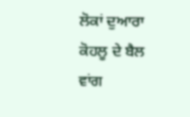ਲੋਕਾਂ ਦੁਆਰਾ ਕੋਹਲੂ ਦੇ ਬੈਲ ਵਾਂਗ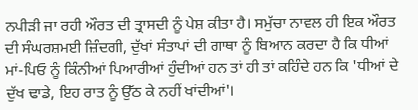ਨਪੀੜੀ ਜਾ ਰਹੀ ਔਰਤ ਦੀ ਤ੍ਰਾਸਦੀ ਨੂੰ ਪੇਸ਼ ਕੀਤਾ ਹੈ। ਸਮੁੱਚਾ ਨਾਵਲ ਹੀ ਇਕ ਔਰਤ ਦੀ ਸੰਘਰਸ਼ਮਈ ਜ਼ਿੰਦਗੀ, ਦੁੱਖਾਂ ਸੰਤਾਪਾਂ ਦੀ ਗਾਥਾ ਨੂੰ ਬਿਆਨ ਕਰਦਾ ਹੈ ਕਿ ਧੀਆਂ ਮਾਂ-ਪਿਓ ਨੂੰ ਕਿੰਨੀਆਂ ਪਿਆਰੀਆਂ ਹੁੰਦੀਆਂ ਹਨ ਤਾਂ ਹੀ ਤਾਂ ਕਹਿੰਦੇ ਹਨ ਕਿ 'ਧੀਆਂ ਦੇ ਦੁੱਖ ਢਾਡੇ, ਇਹ ਰਾਤ ਨੂੰ ਉੱਠ ਕੇ ਨਹੀਂ ਖਾਂਦੀਆਂ'।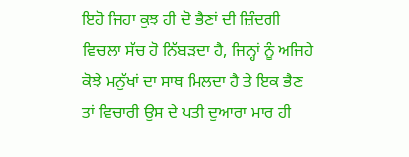ਇਹੋ ਜਿਹਾ ਕੁਝ ਹੀ ਦੋ ਭੈਣਾਂ ਦੀ ਜ਼ਿੰਦਗੀ ਵਿਚਲਾ ਸੱਚ ਹੋ ਨਿੱਬੜਦਾ ਹੈ, ਜਿਨ੍ਹਾਂ ਨੂੰ ਅਜਿਹੇ ਕੋਝੇ ਮਨੁੱਖਾਂ ਦਾ ਸਾਥ ਮਿਲਦਾ ਹੈ ਤੇ ਇਕ ਭੈਣ ਤਾਂ ਵਿਚਾਰੀ ਉਸ ਦੇ ਪਤੀ ਦੁਆਰਾ ਮਾਰ ਹੀ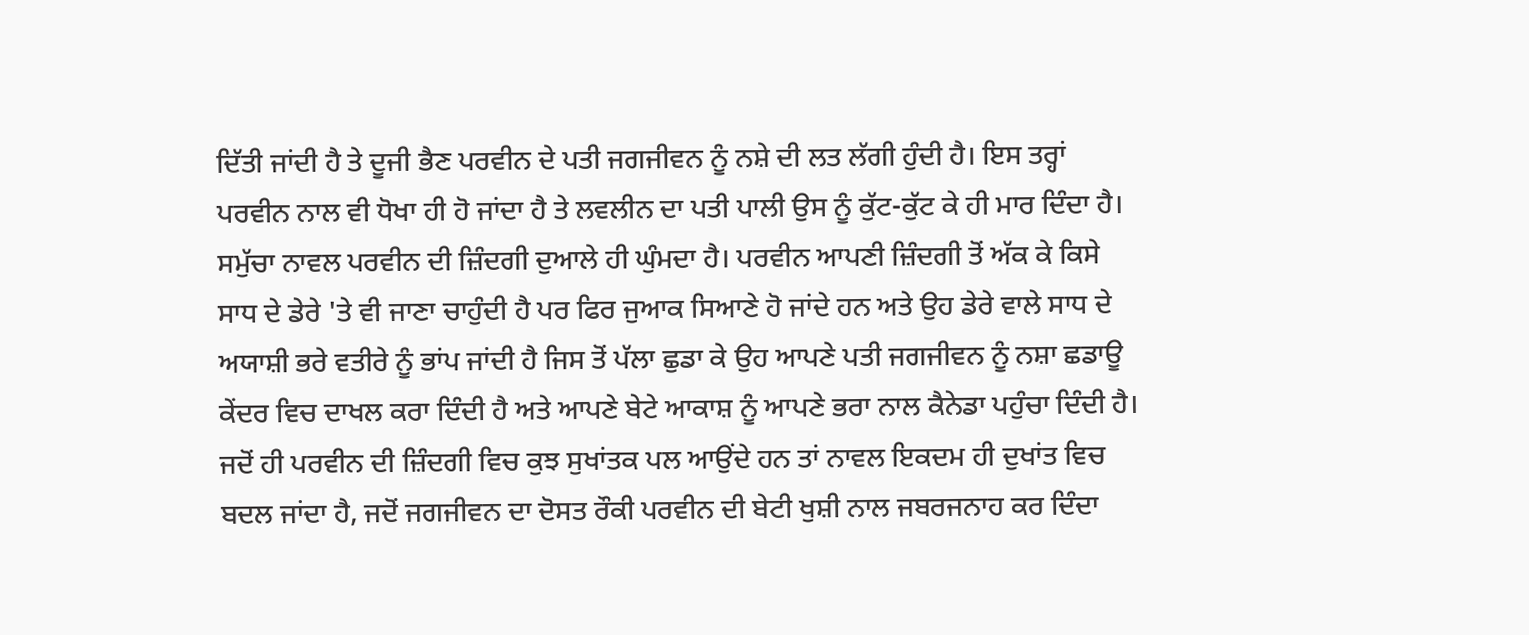ਦਿੱਤੀ ਜਾਂਦੀ ਹੈ ਤੇ ਦੂਜੀ ਭੈਣ ਪਰਵੀਨ ਦੇ ਪਤੀ ਜਗਜੀਵਨ ਨੂੰ ਨਸ਼ੇ ਦੀ ਲਤ ਲੱਗੀ ਹੁੰਦੀ ਹੈ। ਇਸ ਤਰ੍ਹਾਂ ਪਰਵੀਨ ਨਾਲ ਵੀ ਧੋਖਾ ਹੀ ਹੋ ਜਾਂਦਾ ਹੈ ਤੇ ਲਵਲੀਨ ਦਾ ਪਤੀ ਪਾਲੀ ਉਸ ਨੂੰ ਕੁੱਟ-ਕੁੱਟ ਕੇ ਹੀ ਮਾਰ ਦਿੰਦਾ ਹੈ। ਸਮੁੱਚਾ ਨਾਵਲ ਪਰਵੀਨ ਦੀ ਜ਼ਿੰਦਗੀ ਦੁਆਲੇ ਹੀ ਘੁੰਮਦਾ ਹੈ। ਪਰਵੀਨ ਆਪਣੀ ਜ਼ਿੰਦਗੀ ਤੋਂ ਅੱਕ ਕੇ ਕਿਸੇ ਸਾਧ ਦੇ ਡੇਰੇ 'ਤੇ ਵੀ ਜਾਣਾ ਚਾਹੁੰਦੀ ਹੈ ਪਰ ਫਿਰ ਜੁਆਕ ਸਿਆਣੇ ਹੋ ਜਾਂਦੇ ਹਨ ਅਤੇ ਉਹ ਡੇਰੇ ਵਾਲੇ ਸਾਧ ਦੇ ਅਯਾਸ਼ੀ ਭਰੇ ਵਤੀਰੇ ਨੂੰ ਭਾਂਪ ਜਾਂਦੀ ਹੈ ਜਿਸ ਤੋਂ ਪੱਲਾ ਛੁਡਾ ਕੇ ਉਹ ਆਪਣੇ ਪਤੀ ਜਗਜੀਵਨ ਨੂੰ ਨਸ਼ਾ ਛਡਾਊ ਕੇਂਦਰ ਵਿਚ ਦਾਖਲ ਕਰਾ ਦਿੰਦੀ ਹੈ ਅਤੇ ਆਪਣੇ ਬੇਟੇ ਆਕਾਸ਼ ਨੂੰ ਆਪਣੇ ਭਰਾ ਨਾਲ ਕੈਨੇਡਾ ਪਹੁੰਚਾ ਦਿੰਦੀ ਹੈ। ਜਦੋਂ ਹੀ ਪਰਵੀਨ ਦੀ ਜ਼ਿੰਦਗੀ ਵਿਚ ਕੁਝ ਸੁਖਾਂਤਕ ਪਲ ਆਉਂਦੇ ਹਨ ਤਾਂ ਨਾਵਲ ਇਕਦਮ ਹੀ ਦੁਖਾਂਤ ਵਿਚ ਬਦਲ ਜਾਂਦਾ ਹੈ, ਜਦੋਂ ਜਗਜੀਵਨ ਦਾ ਦੋਸਤ ਰੌਕੀ ਪਰਵੀਨ ਦੀ ਬੇਟੀ ਖੁਸ਼ੀ ਨਾਲ ਜਬਰਜਨਾਹ ਕਰ ਦਿੰਦਾ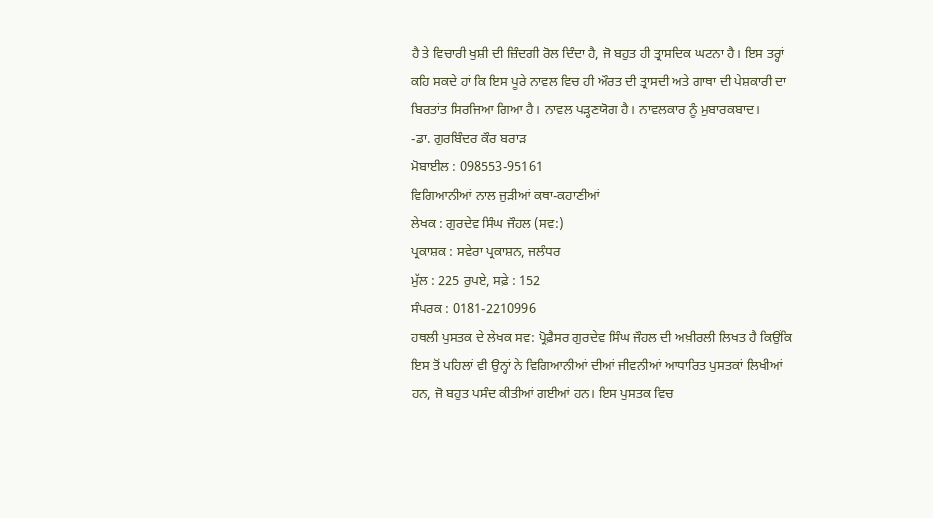ਹੈ ਤੇ ਵਿਚਾਰੀ ਖੁਸ਼ੀ ਦੀ ਜ਼ਿੰਦਗੀ ਰੋਲ ਦਿੰਦਾ ਹੈ, ਜੋ ਬਹੁਤ ਹੀ ਤ੍ਰਾਸਦਿਕ ਘਟਨਾ ਹੈ। ਇਸ ਤਰ੍ਹਾਂ ਕਹਿ ਸਕਦੇ ਹਾਂ ਕਿ ਇਸ ਪੂਰੇ ਨਾਵਲ ਵਿਚ ਹੀ ਔਰਤ ਦੀ ਤ੍ਰਾਸਦੀ ਅਤੇ ਗਾਥਾ ਦੀ ਪੇਸ਼ਕਾਰੀ ਦਾ ਬਿਰਤਾਂਤ ਸਿਰਜਿਆ ਗਿਆ ਹੈ। ਨਾਵਲ ਪੜ੍ਹਣਯੋਗ ਹੈ। ਨਾਵਲਕਾਰ ਨੂੰ ਮੁਬਾਰਕਬਾਦ।
-ਡਾ. ਗੁਰਬਿੰਦਰ ਕੌਰ ਬਰਾੜ
ਮੋਬਾਈਲ : 098553-95161
ਵਿਗਿਆਨੀਆਂ ਨਾਲ ਜੁੜੀਆਂ ਕਥਾ-ਕਹਾਣੀਆਂ
ਲੇਖਕ : ਗੁਰਦੇਵ ਸਿੰਘ ਜੌਹਲ (ਸਵ:)
ਪ੍ਰਕਾਸ਼ਕ : ਸਵੇਰਾ ਪ੍ਰਕਾਸ਼ਨ, ਜਲੰਧਰ
ਮੁੱਲ : 225 ਰੁਪਏ, ਸਫ਼ੇ : 152
ਸੰਪਰਕ : 0181-2210996
ਹਥਲੀ ਪੁਸਤਕ ਦੇ ਲੇਖਕ ਸਵ: ਪ੍ਰੋਫ਼ੈਸਰ ਗੁਰਦੇਵ ਸਿੰਘ ਜੌਹਲ ਦੀ ਅਖ਼ੀਰਲੀ ਲਿਖਤ ਹੈ ਕਿਉਂਕਿ ਇਸ ਤੋਂ ਪਹਿਲਾਂ ਵੀ ਉਨ੍ਹਾਂ ਨੇ ਵਿਗਿਆਨੀਆਂ ਦੀਆਂ ਜੀਵਨੀਆਂ ਆਧਾਰਿਤ ਪੁਸਤਕਾਂ ਲਿਖੀਆਂ ਹਨ, ਜੋ ਬਹੁਤ ਪਸੰਦ ਕੀਤੀਆਂ ਗਈਆਂ ਹਨ। ਇਸ ਪੁਸਤਕ ਵਿਚ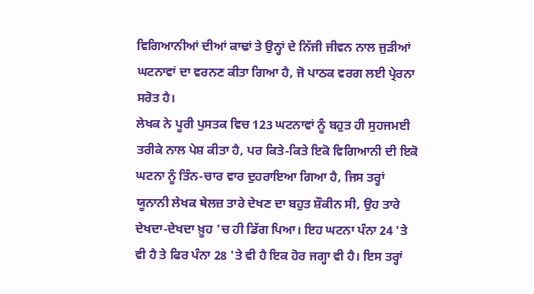ਵਿਗਿਆਨੀਆਂ ਦੀਆਂ ਕਾਢਾਂ ਤੇ ਉਨ੍ਹਾਂ ਦੇ ਨਿੱਜੀ ਜੀਵਨ ਨਾਲ ਜੁੜੀਆਂ ਘਟਨਾਵਾਂ ਦਾ ਵਰਨਣ ਕੀਤਾ ਗਿਆ ਹੈ, ਜੋ ਪਾਠਕ ਵਰਗ ਲਈ ਪ੍ਰੇਰਨਾ ਸਰੋਤ ਹੈ।
ਲੇਖਕ ਨੇ ਪੂਰੀ ਪੁਸਤਕ ਵਿਚ 123 ਘਟਨਾਵਾਂ ਨੂੰ ਬਹੁਤ ਹੀ ਸੁਹਜਮਈ ਤਰੀਕੇ ਨਾਲ ਪੇਸ਼ ਕੀਤਾ ਹੈ, ਪਰ ਕਿਤੇ-ਕਿਤੇ ਇਕੋ ਵਿਗਿਆਨੀ ਦੀ ਇਕੋ ਘਟਨਾ ਨੂੰ ਤਿੰਨ-ਚਾਰ ਵਾਰ ਦੁਹਰਾਇਆ ਗਿਆ ਹੈ, ਜਿਸ ਤਰ੍ਹਾਂ ਯੂਨਾਨੀ ਲੇਖਕ ਥੇਲਜ਼ ਤਾਰੇ ਦੇਖਣ ਦਾ ਬਹੁਤ ਸ਼ੌਕੀਨ ਸੀ, ਉਹ ਤਾਰੇ ਦੇਖਦਾ-ਦੇਖਦਾ ਖ਼ੂਹ 'ਚ ਹੀ ਡਿੱਗ ਪਿਆ। ਇਹ ਘਟਨਾ ਪੰਨਾ 24 'ਤੇ ਵੀ ਹੈ ਤੇ ਫਿਰ ਪੰਨਾ 28 'ਤੇ ਵੀ ਹੈ ਇਕ ਹੋਰ ਜਗ੍ਹਾ ਵੀ ਹੈ। ਇਸ ਤਰ੍ਹਾਂ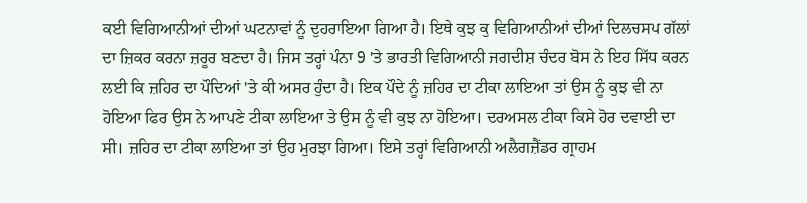ਕਈ ਵਿਗਿਆਨੀਆਂ ਦੀਆਂ ਘਟਨਾਵਾਂ ਨੂੰ ਦੁਹਰਾਇਆ ਗਿਆ ਹੈ। ਇਥੇ ਕੁਝ ਕੁ ਵਿਗਿਆਨੀਆਂ ਦੀਆਂ ਦਿਲਚਸਪ ਗੱਲਾਂ ਦਾ ਜ਼ਿਕਰ ਕਰਨਾ ਜ਼ਰੂਰ ਬਣਦਾ ਹੈ। ਜਿਸ ਤਰ੍ਹਾਂ ਪੰਨਾ 9 'ਤੇ ਭਾਰਤੀ ਵਿਗਿਆਨੀ ਜਗਦੀਸ਼ ਚੰਦਰ ਬੋਸ ਨੇ ਇਹ ਸਿੱਧ ਕਰਨ ਲਈ ਕਿ ਜ਼ਹਿਰ ਦਾ ਪੌਦਿਆਂ 'ਤੇ ਕੀ ਅਸਰ ਹੁੰਦਾ ਹੈ। ਇਕ ਪੌਦੇ ਨੂੰ ਜ਼ਹਿਰ ਦਾ ਟੀਕਾ ਲਾਇਆ ਤਾਂ ਉਸ ਨੂੰ ਕੁਝ ਵੀ ਨਾ ਹੋਇਆ ਫਿਰ ਉਸ ਨੇ ਆਪਣੇ ਟੀਕਾ ਲਾਇਆ ਤੇ ਉਸ ਨੂੰ ਵੀ ਕੁਝ ਨਾ ਹੋਇਆ। ਦਰਅਸਲ ਟੀਕਾ ਕਿਸੇ ਹੋਰ ਦਵਾਈ ਦਾ ਸੀ। ਜ਼ਹਿਰ ਦਾ ਟੀਕਾ ਲਾਇਆ ਤਾਂ ਉਹ ਮੁਰਝਾ ਗਿਆ। ਇਸੇ ਤਰ੍ਹਾਂ ਵਿਗਿਆਨੀ ਅਲੈਗਜ਼ੈਂਡਰ ਗ੍ਰਾਹਮ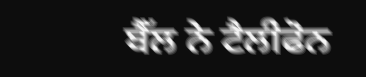ਬੈੱਲ ਨੇ ਟੈਲੀਫੋਨ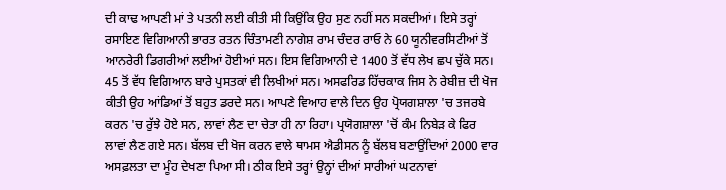ਦੀ ਕਾਢ ਆਪਣੀ ਮਾਂ ਤੇ ਪਤਨੀ ਲਈ ਕੀਤੀ ਸੀ ਕਿਉਂਕਿ ਉਹ ਸੁਣ ਨਹੀਂ ਸਨ ਸਕਦੀਆਂ। ਇਸੇ ਤਰ੍ਹਾਂ ਰਸਾਇਣ ਵਿਗਿਆਨੀ ਭਾਰਤ ਰਤਨ ਚਿੰਤਾਮਣੀ ਨਾਗੇਸ਼ ਰਾਮ ਚੰਦਰ ਰਾਓ ਨੇ 60 ਯੂਨੀਵਰਸਿਟੀਆਂ ਤੋਂ ਆਨਰੇਰੀ ਡਿਗਰੀਆਂ ਲਈਆਂ ਹੋਈਆਂ ਸਨ। ਇਸ ਵਿਗਿਆਨੀ ਦੇ 1400 ਤੋਂ ਵੱਧ ਲੇਖ ਛਪ ਚੁੱਕੇ ਸਨ। 45 ਤੋਂ ਵੱਧ ਵਿਗਿਆਨ ਬਾਰੇ ਪੁਸਤਕਾਂ ਵੀ ਲਿਖੀਆਂ ਸਨ। ਅਸਫਰਿਡ ਹਿੱਚਕਾਕ ਜਿਸ ਨੇ ਰੇਬੀਜ਼ ਦੀ ਖੋਜ ਕੀਤੀ ਉਹ ਆਂਡਿਆਂ ਤੋਂ ਬਹੁਤ ਡਰਦੇ ਸਨ। ਆਪਣੇ ਵਿਆਹ ਵਾਲੇ ਦਿਨ ਉਹ ਪ੍ਰੋਯਗਸ਼ਾਲਾ 'ਚ ਤਜਰਬੇ ਕਰਨ 'ਚ ਰੁੱਝੇ ਹੋਏ ਸਨ, ਲਾਵਾਂ ਲੈਣ ਦਾ ਚੇਤਾ ਹੀ ਨਾ ਰਿਹਾ। ਪ੍ਰਯੋਗਸ਼ਾਲਾ 'ਚੋਂ ਕੰਮ ਨਿਬੇੜ ਕੇ ਫਿਰ ਲਾਵਾਂ ਲੈਣ ਗਏ ਸਨ। ਬੱਲਬ ਦੀ ਖੋਜ ਕਰਨ ਵਾਲੇ ਥਾਮਸ ਐਡੀਸਨ ਨੂੰ ਬੱਲਬ ਬਣਾਉਂਦਿਆਂ 2000 ਵਾਰ ਅਸਫ਼ਲਤਾ ਦਾ ਮੂੰਹ ਦੇਖਣਾ ਪਿਆ ਸੀ। ਠੀਕ ਇਸੇ ਤਰ੍ਹਾਂ ਉਨ੍ਹਾਂ ਦੀਆਂ ਸਾਰੀਆਂ ਘਟਨਾਵਾਂ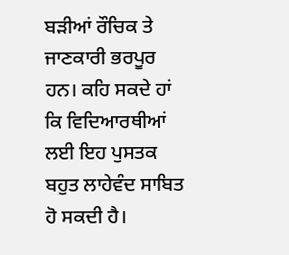ਬੜੀਆਂ ਰੌਚਿਕ ਤੇ ਜਾਣਕਾਰੀ ਭਰਪੂਰ ਹਨ। ਕਹਿ ਸਕਦੇ ਹਾਂ ਕਿ ਵਿਦਿਆਰਥੀਆਂ ਲਈ ਇਹ ਪੁਸਤਕ ਬਹੁਤ ਲਾਹੇਵੰਦ ਸਾਬਿਤ ਹੋ ਸਕਦੀ ਹੈ।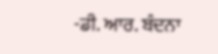-ਡੀ. ਆਰ. ਬੰਦਨਾ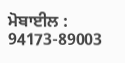ਮੋਬਾਈਲ : 94173-89003